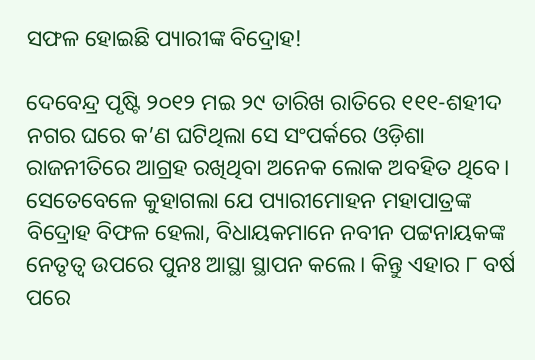ସଫଳ ହୋଇଛି ପ୍ୟାରୀଙ୍କ ବିଦ୍ରୋହ!

ଦେବେନ୍ଦ୍ର ପୃଷ୍ଟି ୨୦୧୨ ମଇ ୨୯ ତାରିଖ ରାତିରେ ୧୧୧-ଶହୀଦ ନଗର ଘରେ କ’ଣ ଘଟିଥିଲା ସେ ସଂପର୍କରେ ଓଡ଼ିଶା ରାଜନୀତିରେ ଆଗ୍ରହ ରଖିଥିବା ଅନେକ ଲୋକ ଅବହିତ ଥିବେ। ସେତେବେଳେ କୁହାଗଲା ଯେ ପ୍ୟାରୀମୋହନ ମହାପାତ୍ରଙ୍କ ବିଦ୍ରୋହ ବିଫଳ ହେଲା, ବିଧାୟକମାନେ ନବୀନ ପଟ୍ଟନାୟକଙ୍କ ନେତୃତ୍ୱ ଉପରେ ପୁନଃ ଆସ୍ଥା ସ୍ଥାପନ କଲେ। କିନ୍ତୁ ଏହାର ୮ ବର୍ଷ ପରେ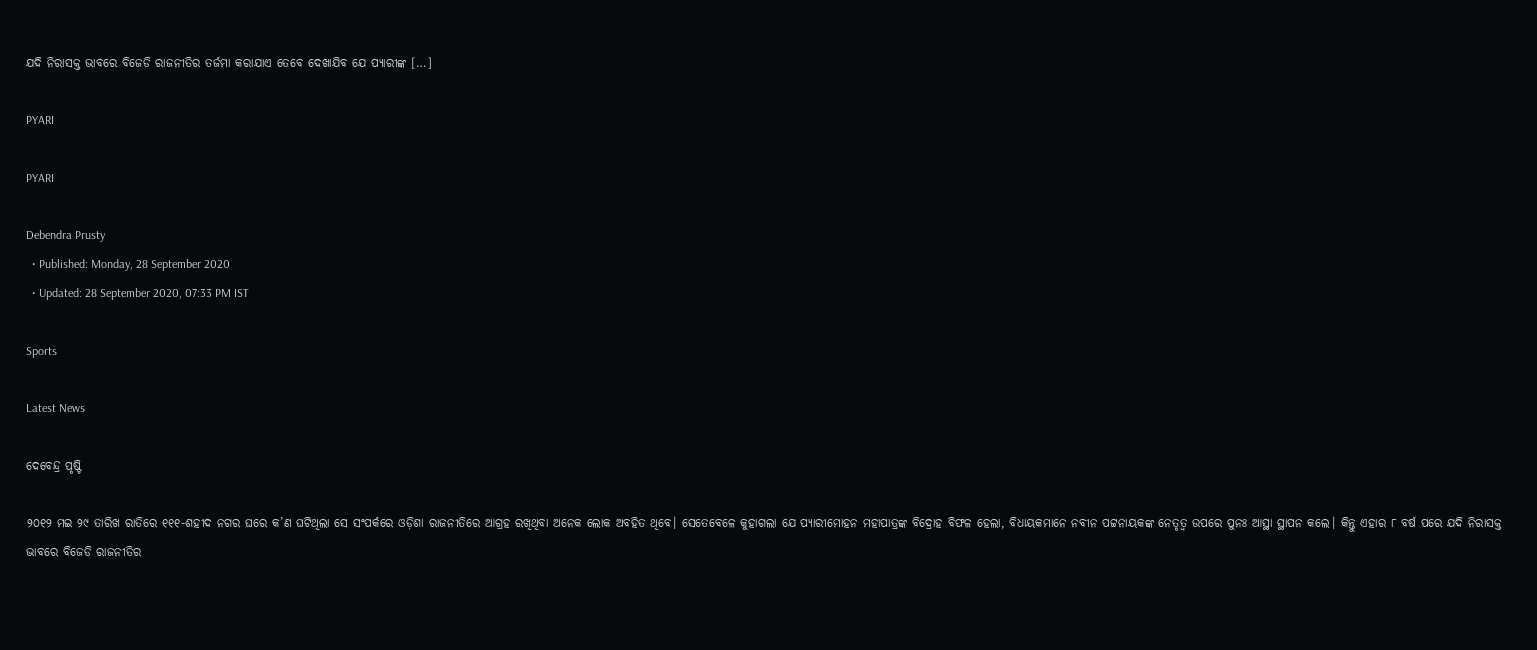ଯଦି ନିରାସକ୍ତ ଭାବରେ ବିଜେଡି ରାଜନୀତିର ତର୍ଜମା କରାଯାଏ ତେବେ ଦେଖାଯିବ ଯେ ପ୍ୟାରୀଙ୍କ […]

PYARI

PYARI

Debendra Prusty
  • Published: Monday, 28 September 2020
  • Updated: 28 September 2020, 07:33 PM IST

Sports

Latest News

ଦେବେନ୍ଦ୍ର ପୃଷ୍ଟି

୨୦୧୨ ମଇ ୨୯ ତାରିଖ ରାତିରେ ୧୧୧-ଶହୀଦ ନଗର ଘରେ କ’ଣ ଘଟିଥିଲା ସେ ସଂପର୍କରେ ଓଡ଼ିଶା ରାଜନୀତିରେ ଆଗ୍ରହ ରଖିଥିବା ଅନେକ ଲୋକ ଅବହିତ ଥିବେ। ସେତେବେଳେ କୁହାଗଲା ଯେ ପ୍ୟାରୀମୋହନ ମହାପାତ୍ରଙ୍କ ବିଦ୍ରୋହ ବିଫଳ ହେଲା, ବିଧାୟକମାନେ ନବୀନ ପଟ୍ଟନାୟକଙ୍କ ନେତୃତ୍ୱ ଉପରେ ପୁନଃ ଆସ୍ଥା ସ୍ଥାପନ କଲେ। କିନ୍ତୁ ଏହାର ୮ ବର୍ଷ ପରେ ଯଦି ନିରାସକ୍ତ ଭାବରେ ବିଜେଡି ରାଜନୀତିର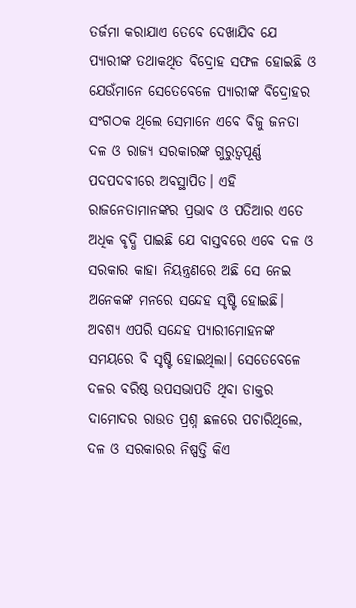ତର୍ଜମା କରାଯାଏ ତେବେ ଦେଖାଯିବ ଯେ ପ୍ୟାରୀଙ୍କ ତଥାକଥିତ ବିଦ୍ରୋହ ସଫଳ ହୋଇଛି ଓ ଯେଉଁମାନେ ସେତେବେଳେ ପ୍ୟାରୀଙ୍କ ବିଦ୍ରୋହର ସଂଗଠକ ଥିଲେ ସେମାନେ ଏବେ ବିଜୁ ଜନତା ଦଳ ଓ ରାଜ୍ୟ ସରକାରଙ୍କ ଗୁରୁତ୍ୱପୂର୍ଣ୍ଣ ପଦପଦବୀରେ ଅବସ୍ଥାପିତ। ଏହି ରାଜନେତାମାନଙ୍କର ପ୍ରଭାବ ଓ ପତିଆର ଏତେ ଅଧିକ ବୃଦ୍ଧି ପାଇଛି ଯେ ବାସ୍ତବରେ ଏବେ ଦଳ ଓ ସରକାର କାହା ନିୟନ୍ତ୍ରଣରେ ଅଛି ସେ ନେଇ ଅନେକଙ୍କ ମନରେ ସନ୍ଦେହ ସୃଷ୍ଟି ହୋଇଛି। ଅବଶ୍ୟ ଏପରି ସନ୍ଦେହ ପ୍ୟାରୀମୋହନଙ୍କ ସମୟରେ ବି ସୃଷ୍ଟି ହୋଇଥିଲା। ସେତେବେଳେ ଦଳର ବରିଷ୍ଠ ଉପସଭାପତି ଥିବା ଡାକ୍ତର ଦାମୋଦର ରାଉତ ପ୍ରଶ୍ନ ଛଳରେ ପଚାରିଥିଲେ, ଦଳ ଓ ସରକାରର ନିଷ୍ପତ୍ତି କିଏ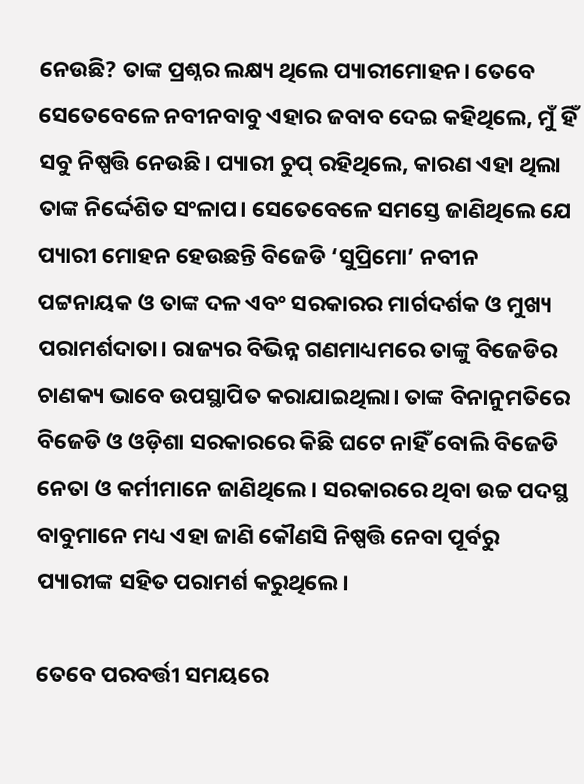ନେଉଛି? ତାଙ୍କ ପ୍ରଶ୍ନର ଲକ୍ଷ୍ୟ ଥିଲେ ପ୍ୟାରୀମୋହନ। ତେବେ ସେତେବେଳେ ନବୀନବାବୁ ଏହାର ଜବାବ ଦେଇ କହିଥିଲେ, ମୁଁ ହିଁ ସବୁ ନିଷ୍ପତ୍ତି ନେଉଛି। ପ୍ୟାରୀ ଚୁପ୍‌ ରହିଥିଲେ, କାରଣ ଏହା ଥିଲା ତାଙ୍କ ନିର୍ଦ୍ଦେଶିତ ସଂଳାପ। ସେତେବେଳେ ସମସ୍ତେ ଜାଣିଥିଲେ ଯେ ପ୍ୟାରୀ ମୋହନ ହେଉଛନ୍ତି ବିଜେଡି ‘ସୁପ୍ରିମୋ’ ନବୀନ ପଟ୍ଟନାୟକ ଓ ତାଙ୍କ ଦଳ ଏବଂ ସରକାରର ମାର୍ଗଦର୍ଶକ ଓ ମୁଖ୍ୟ ପରାମର୍ଶଦାତା। ରାଜ୍ୟର ବିଭିନ୍ନ ଗଣମାଧ୍ୟମରେ ତାଙ୍କୁ ବିଜେଡିର ଚାଣକ୍ୟ ଭାବେ ଉପସ୍ଥାପିତ କରାଯାଇଥିଲା। ତାଙ୍କ ବିନାନୁମତିରେ ବିଜେଡି ଓ ଓଡ଼ିଶା ସରକାରରେ କିଛି ଘଟେ ନାହିଁ ବୋଲି ବିଜେଡି ନେତା ଓ କର୍ମୀମାନେ ଜାଣିଥିଲେ। ସରକାରରେ ଥିବା ଉଚ୍ଚ ପଦସ୍ଥ ବାବୁମାନେ ମଧ୍ୟ ଏହା ଜାଣି କୌଣସି ନିଷ୍ପତ୍ତି ନେବା ପୂର୍ବରୁ ପ୍ୟାରୀଙ୍କ ସହିତ ପରାମର୍ଶ କରୁଥିଲେ।

ତେବେ ପରବର୍ତ୍ତୀ ସମୟରେ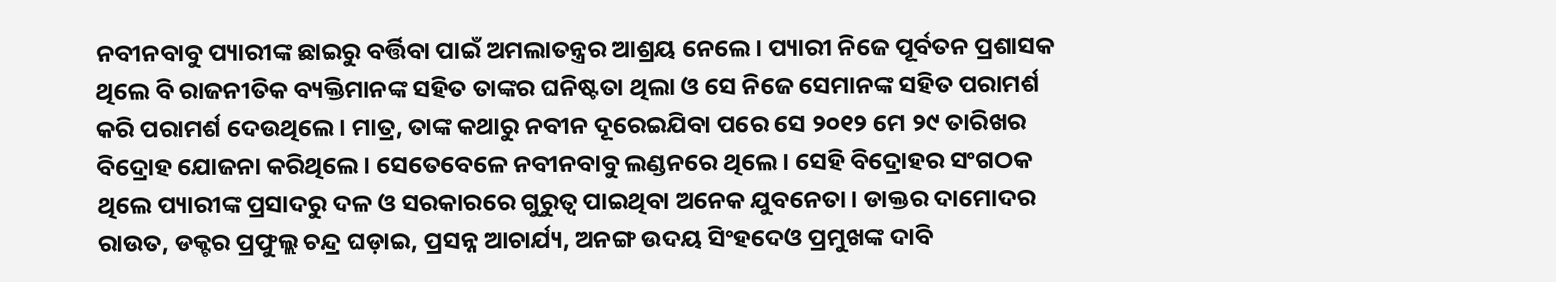ନବୀନବାବୁ ପ୍ୟାରୀଙ୍କ ଛାଇରୁ ବର୍ତ୍ତିବା ପାଇଁ ଅମଲାତନ୍ତ୍ରର ଆଶ୍ରୟ ନେଲେ। ପ୍ୟାରୀ ନିଜେ ପୂର୍ବତନ ପ୍ରଶାସକ ଥିଲେ ବି ରାଜନୀତିକ ବ୍ୟକ୍ତିମାନଙ୍କ ସହିତ ତାଙ୍କର ଘନିଷ୍ଟତା ଥିଲା ଓ ସେ ନିଜେ ସେମାନଙ୍କ ସହିତ ପରାମର୍ଶ କରି ପରାମର୍ଶ ଦେଉଥିଲେ। ମାତ୍ର, ତାଙ୍କ କଥାରୁ ନବୀନ ଦୂରେଇଯିବା ପରେ ସେ ୨୦୧୨ ମେ ୨୯ ତାରିଖର ବିଦ୍ରୋହ ଯୋଜନା କରିଥିଲେ। ସେତେବେଳେ ନବୀନବାବୁ ଲଣ୍ଡନରେ ଥିଲେ। ସେହି ବିଦ୍ରୋହର ସଂଗଠକ ଥିଲେ ପ୍ୟାରୀଙ୍କ ପ୍ରସାଦରୁ ଦଳ ଓ ସରକାରରେ ଗୁରୁତ୍ୱ ପାଇଥିବା ଅନେକ ଯୁବନେତା। ଡାକ୍ତର ଦାମୋଦର ରାଉତ, ଡକ୍ଟର ପ୍ରଫୁଲ୍ଲ ଚନ୍ଦ୍ର ଘଡ଼ାଇ, ପ୍ରସନ୍ନ ଆଚାର୍ଯ୍ୟ, ଅନଙ୍ଗ ଉଦୟ ସିଂହଦେଓ ପ୍ରମୁଖଙ୍କ ଦାବି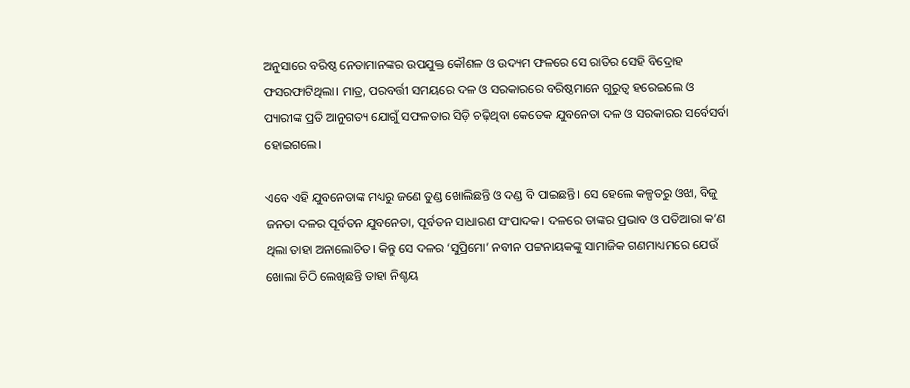ଅନୁସାରେ ବରିଷ୍ଠ ନେତାମାନଙ୍କର ଉପଯୁକ୍ତ କୌଶଳ ଓ ଉଦ୍ୟମ ଫଳରେ ସେ ରାତିର ସେହି ବିଦ୍ରୋହ ଫସରଫାଟିଥିଲା। ମାତ୍ର, ପରବର୍ତ୍ତୀ ସମୟରେ ଦଳ ଓ ସରକାରରେ ବରିଷ୍ଠମାନେ ଗୁରୁତ୍ୱ ହରେଇଲେ ଓ ପ୍ୟାରୀଙ୍କ ପ୍ରତି ଆନୁଗତ୍ୟ ଯୋଗୁଁ ସଫଳତାର ସିଡ଼ି ଚଢ଼ିଥିବା କେତେକ ଯୁବନେତା ଦଳ ଓ ସରକାରର ସର୍ବେସର୍ବା ହୋଇଗଲେ।

ଏବେ ଏହି ଯୁବନେତାଙ୍କ ମଧ୍ୟରୁ ଜଣେ ତୁଣ୍ଡ ଖୋଲିଛନ୍ତି ଓ ଦଣ୍ଡ ବି ପାଇଛନ୍ତି। ସେ ହେଲେ କଳ୍ପତରୁ ଓଝା, ବିଜୁ ଜନତା ଦଳର ପୂର୍ବତନ ଯୁବନେତା, ପୂର୍ବତନ ସାଧାରଣ ସଂପାଦକ। ଦଳରେ ତାଙ୍କର ପ୍ରଭାବ ଓ ପତିଆରା କ’ଣ ଥିଲା ତାହା ଅନାଲୋଚିତ। କିନ୍ତୁ ସେ ଦଳର ‘ସୁପ୍ରିମୋ’ ନବୀନ ପଟ୍ଟନାୟକଙ୍କୁ ସାମାଜିକ ଗଣମାଧ୍ୟମରେ ଯେଉଁ ଖୋଲା ଚିଠି ଲେଖିଛନ୍ତି ତାହା ନିଶ୍ଚୟ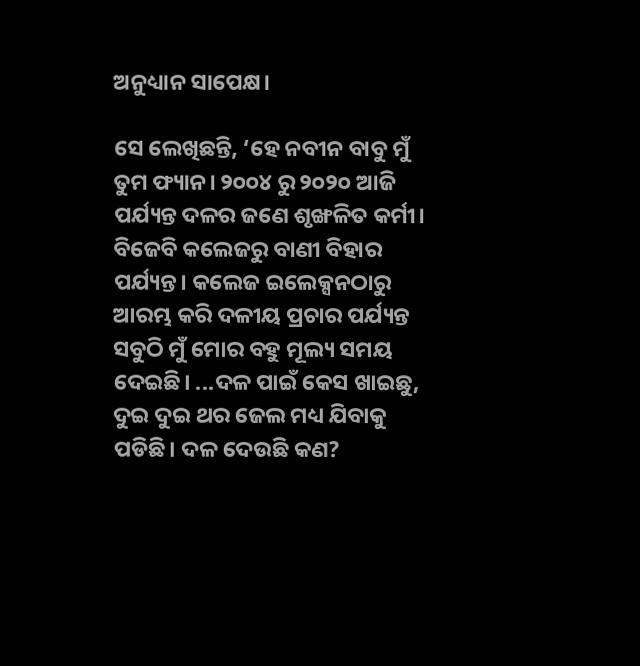ଅନୁଧ୍ୟାନ ସାପେକ୍ଷ।

ସେ ଲେଖିଛନ୍ତି, ‘ହେ ନବୀନ ବାବୁ ମୁଁ ତୁମ ଫ୍ୟାନ। ୨୦୦୪ ରୁ ୨୦୨୦ ଆଜି ପର୍ଯ୍ୟନ୍ତ ଦଳର ଜଣେ ଶୃଙ୍ଖଳିତ କର୍ମୀ। ବିଜେବି କଲେଜରୁ ବାଣୀ ବିହାର ପର୍ଯ୍ୟନ୍ତ। କଲେଜ ଇଲେକ୍ସନଠାରୁ ଆରମ୍ଭ କରି ଦଳୀୟ ପ୍ରଚାର ପର୍ଯ୍ୟନ୍ତ ସବୁଠି ମୁଁ ମୋର ବହୁ ମୂଲ୍ୟ ସମୟ ଦେଇଛି। ...ଦଳ ପାଇଁ କେସ ଖାଇଛୁ, ଦୁଇ ଦୁଇ ଥର ଜେଲ ମଧ୍ୟ ଯିବାକୁ ପଡିଛି। ଦଳ ଦେଉଛି କଣ?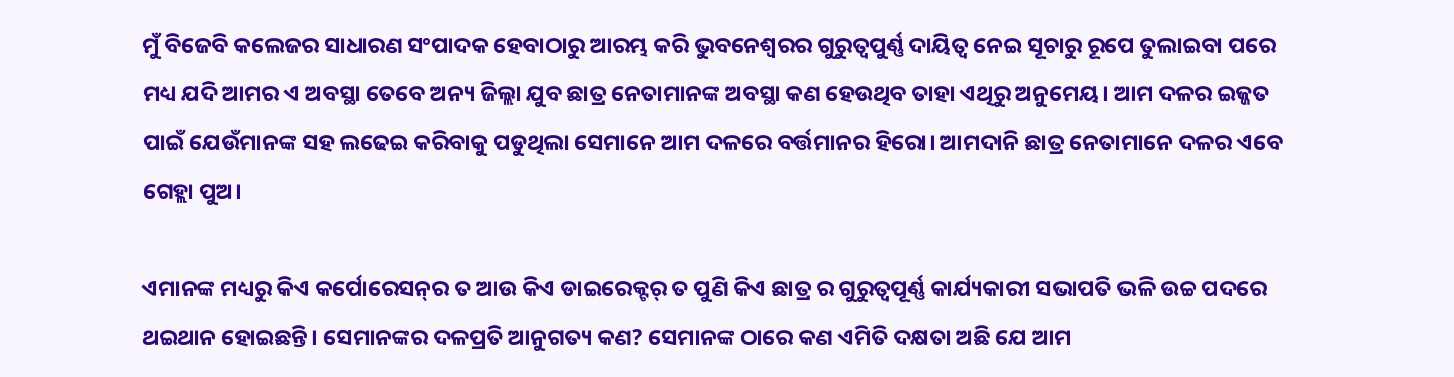ମୁଁ ବିଜେବି କଲେଜର ସାଧାରଣ ସଂପାଦକ ହେବାଠାରୁ ଆରମ୍ଭ କରି ଭୁବନେଶ୍ୱରର ଗୁରୁତ୍ୱପୁର୍ଣ୍ଣ ଦାୟିତ୍ୱ ନେଇ ସୂଚାରୁ ରୂପେ ତୁଲାଇବା ପରେ ମଧ୍ୟ ଯଦି ଆମର ଏ ଅବସ୍ଥା ତେବେ ଅନ୍ୟ ଜିଲ୍ଲା ଯୁବ ଛାତ୍ର ନେତାମାନଙ୍କ ଅବସ୍ଥା କଣ ହେଉଥିବ ତାହା ଏଥିରୁ ଅନୁମେୟ। ଆମ ଦଳର ଇଜ୍ଜତ ପାଇଁ ଯେଉଁମାନଙ୍କ ସହ ଲଢେଇ କରିବାକୁ ପଡୁଥିଲା ସେମାନେ ଆମ ଦଳରେ ବର୍ତ୍ତମାନର ହିରୋ। ଆମଦାନି ଛାତ୍ର ନେତାମାନେ ଦଳର ଏବେ ଗେହ୍ଲା ପୁଅ।

ଏମାନଙ୍କ ମଧ୍ୟରୁ କିଏ କର୍ପୋରେସନ୍‌ର ତ ଆଉ କିଏ ଡାଇରେକ୍ଟର୍ ତ ପୁଣି କିଏ ଛାତ୍ର ର ଗୁରୁତ୍ୱପୂର୍ଣ୍ଣ କାର୍ଯ୍ୟକାରୀ ସଭାପତି ଭଳି ଉଚ୍ଚ ପଦରେ ଥଇଥାନ ହୋଇଛନ୍ତି। ସେମାନଙ୍କର ଦଳପ୍ରତି ଆନୁଗତ୍ୟ କଣ? ସେମାନଙ୍କ ଠାରେ କଣ ଏମିତି ଦକ୍ଷତା ଅଛି ଯେ ଆମ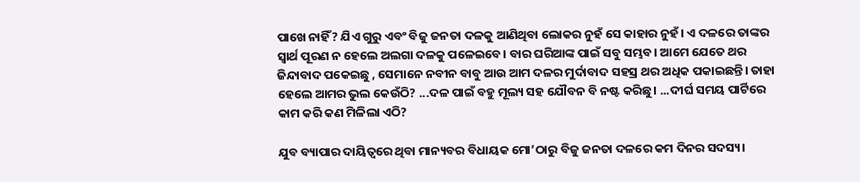ପାଖେ ନାହିଁ? ଯିଏ ଗୁରୁ ଏବଂ ବିଜୁ ଜନତା ଦଳକୁ ଆଣିଥିବା ଲୋକର ନୁହଁ ସେ କାହାର ନୁହଁ। ଏ ଦଳରେ ତାଙ୍କର ସ୍ୱାର୍ଥ ପୂରଣ ନ ହେଲେ ଅଲଗା ଦଳକୁ ପଳେଇବେ। ବାର ଘରିଆଙ୍କ ପାଇଁ ସବୁ ସମ୍ଭବ। ଆମେ ଯେତେ ଥର ଜିନ୍ଦାବାଦ ପକେଇଛୁ , ସେମାନେ ନବୀନ ବାବୁ ଆଉ ଆମ ଦଳର ମୁର୍ଦାବାଦ ସହସ୍ର ଥର ଅଧିକ ପକାଇଛନ୍ତି। ତାହା ହେଲେ ଆମର ଭୁଲ କେଉଁଠି? ...ଦଳ ପାଇଁ ବହୁ ମୂଲ୍ୟ ସହ ଯୌବନ ବି ନଷ୍ଟ କରିଛୁ। ...ଦୀର୍ଘ ସମୟ ପାର୍ଟିରେ କାମ କରି କଣ ମିଳିଲା ଏଠି?

ଯୁବ ବ୍ୟାପାର ଦାୟିତ୍ୱରେ ଥିବା ମାନ୍ୟବର ବିଧାୟକ ମୋ’ଠାରୁ ବିଜୁ ଜନତା ଦଳରେ କମ ଦିନର ସଦସ୍ୟ।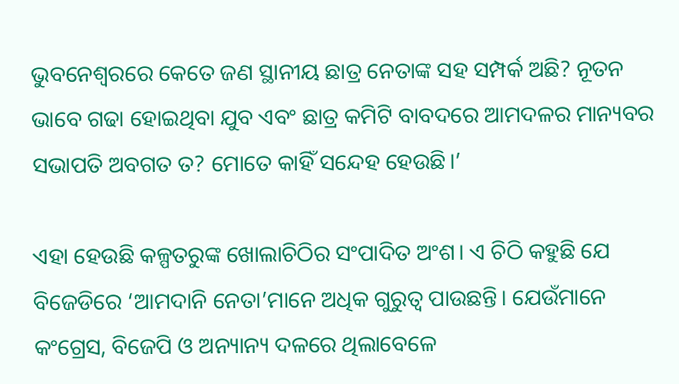ଭୁବନେଶ୍ୱରରେ କେତେ ଜଣ ସ୍ଥାନୀୟ ଛାତ୍ର ନେତାଙ୍କ ସହ ସମ୍ପର୍କ ଅଛି? ନୂତନ ଭାବେ ଗଢା ହୋଇଥିବା ଯୁବ ଏବଂ ଛାତ୍ର କମିଟି ବାବଦରେ ଆମଦଳର ମାନ୍ୟବର ସଭାପତି ଅବଗତ ତ? ମୋତେ କାହିଁ ସନ୍ଦେହ ହେଉଛି।’

ଏହା ହେଉଛି କଳ୍ପତରୁଙ୍କ ଖୋଲାଚିଠିର ସଂପାଦିତ ଅଂଶ। ଏ ଚିଠି କହୁଛି ଯେ ବିଜେଡିରେ ‘ଆମଦାନି ନେତା’ମାନେ ଅଧିକ ଗୁରୁତ୍ୱ ପାଉଛନ୍ତି। ଯେଉଁମାନେ କଂଗ୍ରେସ, ବିଜେପି ଓ ଅନ୍ୟାନ୍ୟ ଦଳରେ ଥିଲାବେଳେ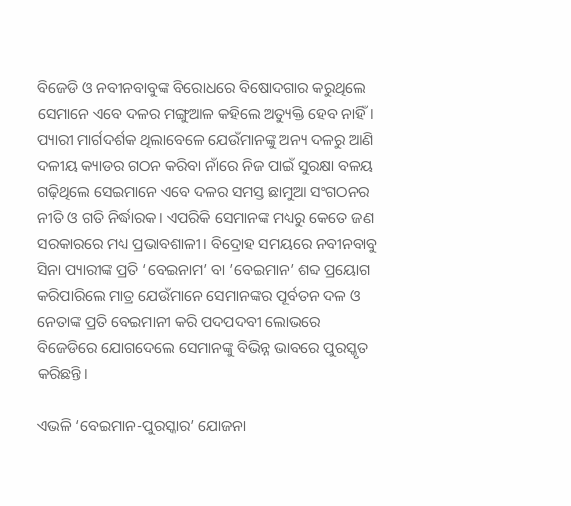ବିଜେଡି ଓ ନବୀନବାବୁଙ୍କ ବିରୋଧରେ ବିଷୋଦଗାର କରୁଥିଲେ ସେମାନେ ଏବେ ଦଳର ମଙ୍ଗୁଆଳ କହିଲେ ଅତ୍ୟୁକ୍ତି ହେବ ନାହିଁ। ପ୍ୟାରୀ ମାର୍ଗଦର୍ଶକ ଥିଲାବେଳେ ଯେଉଁମାନଙ୍କୁ ଅନ୍ୟ ଦଳରୁ ଆଣି ଦଳୀୟ କ୍ୟାଡର ଗଠନ କରିବା ନାଁରେ ନିଜ ପାଇଁ ସୁରକ୍ଷା ବଳୟ ଗଢ଼ିଥିଲେ ସେଇମାନେ ଏବେ ଦଳର ସମସ୍ତ ଛାମୁଆ ସଂଗଠନର ନୀତି ଓ ଗତି ନିର୍ଦ୍ଧାରକ। ଏପରିକି ସେମାନଙ୍କ ମଧ୍ୟରୁ କେତେ ଜଣ ସରକାରରେ ମଧ୍ୟ ପ୍ରଭାବଶାଳୀ। ବିଦ୍ରୋହ ସମୟରେ ନବୀନବାବୁ ସିନା ପ୍ୟାରୀଙ୍କ ପ୍ରତି ‘ବେଇନାମ’ ବା ’ବେଇମାନ’ ଶବ୍ଦ ପ୍ରୟୋଗ କରିପାରିଲେ ମାତ୍ର ଯେଉଁମାନେ ସେମାନଙ୍କର ପୂର୍ବତନ ଦଳ ଓ ନେତାଙ୍କ ପ୍ରତି ବେଇମାନୀ କରି ପଦପଦବୀ ଲୋଭରେ ବିଜେଡିରେ ଯୋଗଦେଲେ ସେମାନଙ୍କୁ ବିଭିନ୍ନ ଭାବରେ ପୁରସ୍କୃତ କରିଛନ୍ତି।

ଏଭଳି ‘ବେଇମାନ-ପୁରସ୍କାର’ ଯୋଜନା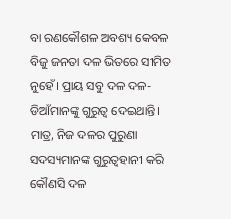ବା ରଣକୌଶଳ ଅବଶ୍ୟ କେବଳ ବିଜୁ ଜନତା ଦଳ ଭିତରେ ସୀମିତ ନୁହେଁ। ପ୍ରାୟ ସବୁ ଦଳ ଦଳ-ଡିଆଁମାନଙ୍କୁ ଗୁରୁତ୍ୱ ଦେଇଥାନ୍ତି। ମାତ୍ର, ନିଜ ଦଳର ପୁରୁଣା ସଦସ୍ୟମାନଙ୍କ ଗୁରୁତ୍ୱହାନୀ କରି କୌଣସି ଦଳ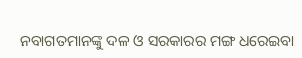ନବାଗତମାନଙ୍କୁ ଦଳ ଓ ସରକାରର ମଙ୍ଗ ଧରେଇବା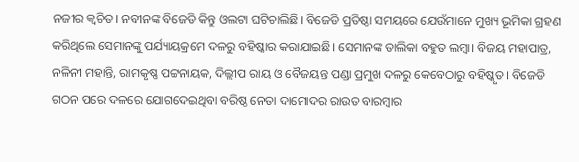ନଜୀର କ୍ୱଚିତ। ନବୀନଙ୍କ ବିଜେଡି କିନ୍ତୁ ଓଲଟା ଘଟିଚାଲିଛି। ବିଜେଡି ପ୍ରତିଷ୍ଠା ସମୟରେ ଯେଉଁମାନେ ମୁଖ୍ୟ ଭୂମିକା ଗ୍ରହଣ କରିଥିଲେ ସେମାନଙ୍କୁ ପର୍ଯ୍ୟାୟକ୍ରମେ ଦଳରୁ ବହିଷ୍କାର କରାଯାଇଛି। ସେମାନଙ୍କ ତାଲିକା ବହୁତ ଲମ୍ବା। ବିଜୟ ମହାପାତ୍ର, ନଳିନୀ ମହାନ୍ତି, ରାମକୃଷ୍ଣ ପଟ୍ଟନାୟକ, ଦିଲ୍ଲୀପ ରାୟ ଓ ବୈଜୟନ୍ତ ପଣ୍ଡା ପ୍ରମୁଖ ଦଳରୁ କେବେଠାରୁ ବହିଷ୍କୃତ। ବିଜେଡି ଗଠନ ପରେ ଦଳରେ ଯୋଗଦେଇଥିବା ବରିଷ୍ଠ ନେତା ଦାମୋଦର ରାଉତ ବାରମ୍ବାର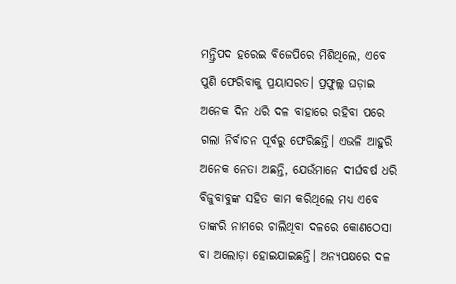ମନ୍ତ୍ରିପଦ ହରେଇ ବିଜେପିରେ ମିଶିଥିଲେ, ଏବେ ପୁଣି ଫେରିବାକୁ ପ୍ରୟାସରତ। ପ୍ରଫୁଲ୍ଲ ଘଡ଼ାଇ ଅନେକ ଦିନ ଧରି ଦଳ ବାହାରେ ରହିବା ପରେ ଗଲା ନିର୍ବାଚନ ପୂର୍ବରୁ ଫେରିଛନ୍ତି। ଏଭଳି ଆହୁରି ଅନେକ ନେତା ଅଛନ୍ତି, ଯେଉଁମାନେ ଦୀର୍ଘବର୍ଷ ଧରି ବିଜୁବାବୁଙ୍କ ସହିତ କାମ କରିଥିଲେ ମଧ୍ୟ ଏବେ ତାଙ୍କରି ନାମରେ ଚାଲିଥିବା ଦଳରେ କୋଣଠେସା ବା ଅଲୋଡ଼ା ହୋଇଯାଇଛନ୍ତି। ଅନ୍ୟପକ୍ଷରେ ଦଳ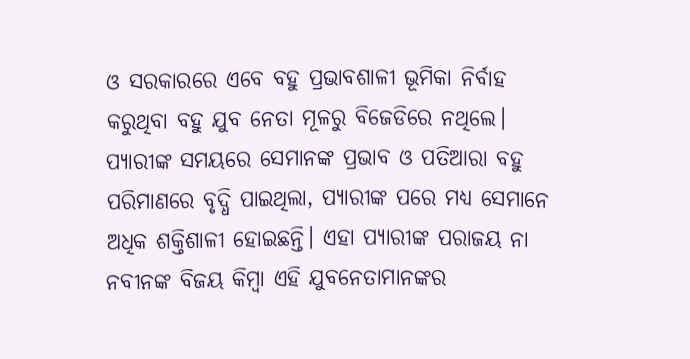ଓ ସରକାରରେ ଏବେ ବହୁ ପ୍ରଭାବଶାଳୀ ଭୂମିକା ନିର୍ବାହ କରୁଥିବା ବହୁ ଯୁବ ନେତା ମୂଳରୁ ବିଜେଡିରେ ନଥିଲେ। ପ୍ୟାରୀଙ୍କ ସମୟରେ ସେମାନଙ୍କ ପ୍ରଭାବ ଓ ପତିଆରା ବହୁ ପରିମାଣରେ ବୃଦ୍ଧି ପାଇଥିଲା, ପ୍ୟାରୀଙ୍କ ପରେ ମଧ୍ୟ ସେମାନେ ଅଧିକ ଶକ୍ତିଶାଳୀ ହୋଇଛନ୍ତି। ଏହା ପ୍ୟାରୀଙ୍କ ପରାଜୟ ନା ନବୀନଙ୍କ ବିଜୟ କିମ୍ବା ଏହି ଯୁବନେତାମାନଙ୍କର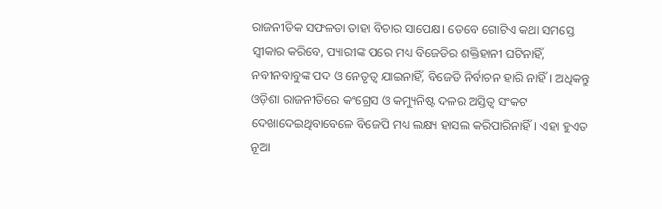ରାଜନୀତିକ ସଫଳତା ତାହା ବିଚାର ସାପେକ୍ଷ। ତେବେ ଗୋଟିଏ କଥା ସମସ୍ତେ ସ୍ୱୀକାର କରିବେ, ପ୍ୟାରୀଙ୍କ ପରେ ମଧ୍ୟ ବିଜେଡିର ଶକ୍ତିହାନୀ ଘଟିନାହିଁ, ନବୀନବାବୁଙ୍କ ପଦ ଓ ନେତୃତ୍ୱ ଯାଇନାହିଁ, ବିଜେଡି ନିର୍ବାଚନ ହାରି ନାହିଁ। ଅଧିକନ୍ତୁ ଓଡ଼ିଶା ରାଜନୀତିରେ କଂଗ୍ରେସ ଓ କମ୍ୟୁନିଷ୍ଟ ଦଳର ଅସ୍ତିତ୍ୱ ସଂକଟ ଦେଖାଦେଇଥିବାବେଳେ ବିଜେପି ମଧ୍ୟ ଲକ୍ଷ୍ୟ ହାସଲ କରିପାରିନାହିଁ। ଏହା ହୁଏତ ନୂଆ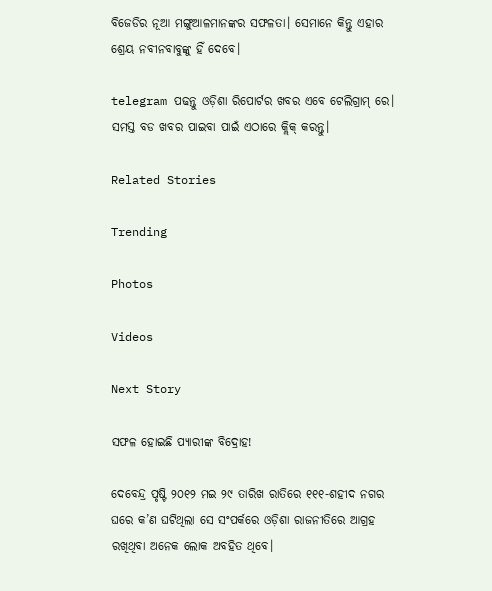ବିଜେଡିର ନୂଆ ମଙ୍ଗୁଆଳମାନଙ୍କର ସଫଳତା। ସେମାନେ କିନ୍ତୁ ଏହାର ଶ୍ରେୟ ନବୀନବାବୁଙ୍କୁ ହିଁ ଦେବେ।

telegram ପଢନ୍ତୁ ଓଡ଼ିଶା ରିପୋର୍ଟର ଖବର ଏବେ ଟେଲିଗ୍ରାମ୍ ରେ। ସମସ୍ତ ବଡ ଖବର ପାଇବା ପାଇଁ ଏଠାରେ କ୍ଲିକ୍ କରନ୍ତୁ।

Related Stories

Trending

Photos

Videos

Next Story

ସଫଳ ହୋଇଛି ପ୍ୟାରୀଙ୍କ ବିଦ୍ରୋହ!

ଦେବେନ୍ଦ୍ର ପୃଷ୍ଟି ୨୦୧୨ ମଇ ୨୯ ତାରିଖ ରାତିରେ ୧୧୧-ଶହୀଦ ନଗର ଘରେ କ’ଣ ଘଟିଥିଲା ସେ ସଂପର୍କରେ ଓଡ଼ିଶା ରାଜନୀତିରେ ଆଗ୍ରହ ରଖିଥିବା ଅନେକ ଲୋକ ଅବହିତ ଥିବେ।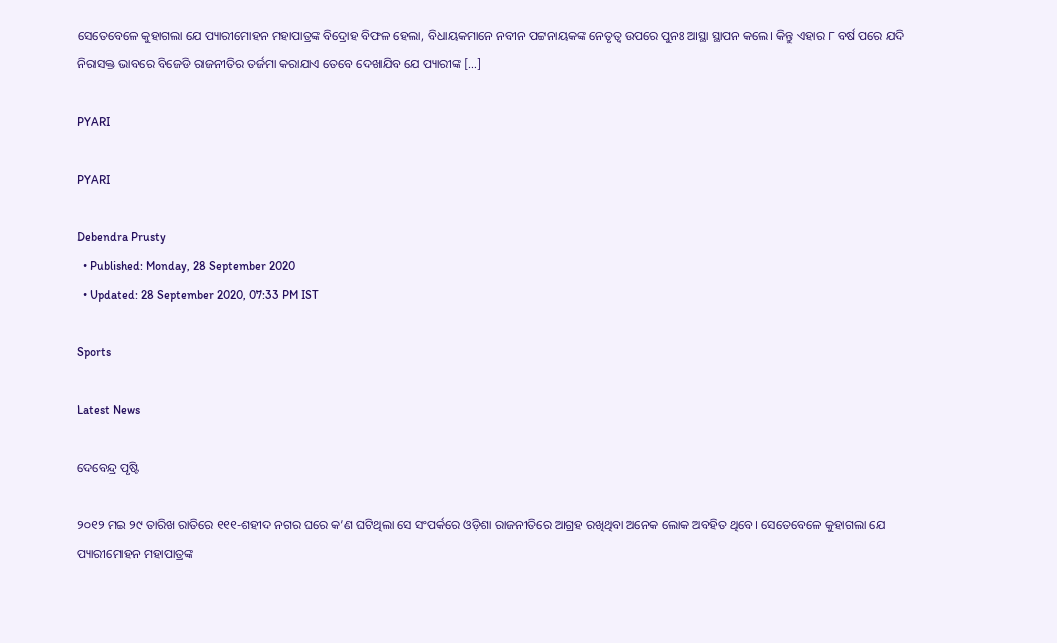ସେତେବେଳେ କୁହାଗଲା ଯେ ପ୍ୟାରୀମୋହନ ମହାପାତ୍ରଙ୍କ ବିଦ୍ରୋହ ବିଫଳ ହେଲା, ବିଧାୟକମାନେ ନବୀନ ପଟ୍ଟନାୟକଙ୍କ ନେତୃତ୍ୱ ଉପରେ ପୁନଃ ଆସ୍ଥା ସ୍ଥାପନ କଲେ। କିନ୍ତୁ ଏହାର ୮ ବର୍ଷ ପରେ ଯଦି ନିରାସକ୍ତ ଭାବରେ ବିଜେଡି ରାଜନୀତିର ତର୍ଜମା କରାଯାଏ ତେବେ ଦେଖାଯିବ ଯେ ପ୍ୟାରୀଙ୍କ […]

PYARI

PYARI

Debendra Prusty
  • Published: Monday, 28 September 2020
  • Updated: 28 September 2020, 07:33 PM IST

Sports

Latest News

ଦେବେନ୍ଦ୍ର ପୃଷ୍ଟି

୨୦୧୨ ମଇ ୨୯ ତାରିଖ ରାତିରେ ୧୧୧-ଶହୀଦ ନଗର ଘରେ କ’ଣ ଘଟିଥିଲା ସେ ସଂପର୍କରେ ଓଡ଼ିଶା ରାଜନୀତିରେ ଆଗ୍ରହ ରଖିଥିବା ଅନେକ ଲୋକ ଅବହିତ ଥିବେ। ସେତେବେଳେ କୁହାଗଲା ଯେ ପ୍ୟାରୀମୋହନ ମହାପାତ୍ରଙ୍କ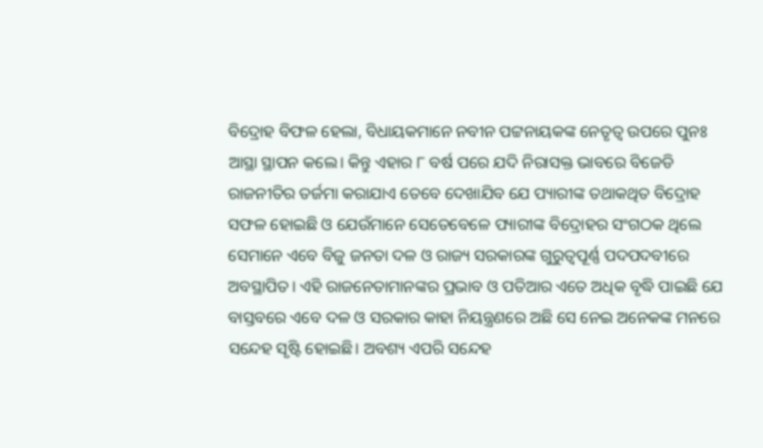ବିଦ୍ରୋହ ବିଫଳ ହେଲା, ବିଧାୟକମାନେ ନବୀନ ପଟ୍ଟନାୟକଙ୍କ ନେତୃତ୍ୱ ଉପରେ ପୁନଃ ଆସ୍ଥା ସ୍ଥାପନ କଲେ। କିନ୍ତୁ ଏହାର ୮ ବର୍ଷ ପରେ ଯଦି ନିରାସକ୍ତ ଭାବରେ ବିଜେଡି ରାଜନୀତିର ତର୍ଜମା କରାଯାଏ ତେବେ ଦେଖାଯିବ ଯେ ପ୍ୟାରୀଙ୍କ ତଥାକଥିତ ବିଦ୍ରୋହ ସଫଳ ହୋଇଛି ଓ ଯେଉଁମାନେ ସେତେବେଳେ ପ୍ୟାରୀଙ୍କ ବିଦ୍ରୋହର ସଂଗଠକ ଥିଲେ ସେମାନେ ଏବେ ବିଜୁ ଜନତା ଦଳ ଓ ରାଜ୍ୟ ସରକାରଙ୍କ ଗୁରୁତ୍ୱପୂର୍ଣ୍ଣ ପଦପଦବୀରେ ଅବସ୍ଥାପିତ। ଏହି ରାଜନେତାମାନଙ୍କର ପ୍ରଭାବ ଓ ପତିଆର ଏତେ ଅଧିକ ବୃଦ୍ଧି ପାଇଛି ଯେ ବାସ୍ତବରେ ଏବେ ଦଳ ଓ ସରକାର କାହା ନିୟନ୍ତ୍ରଣରେ ଅଛି ସେ ନେଇ ଅନେକଙ୍କ ମନରେ ସନ୍ଦେହ ସୃଷ୍ଟି ହୋଇଛି। ଅବଶ୍ୟ ଏପରି ସନ୍ଦେହ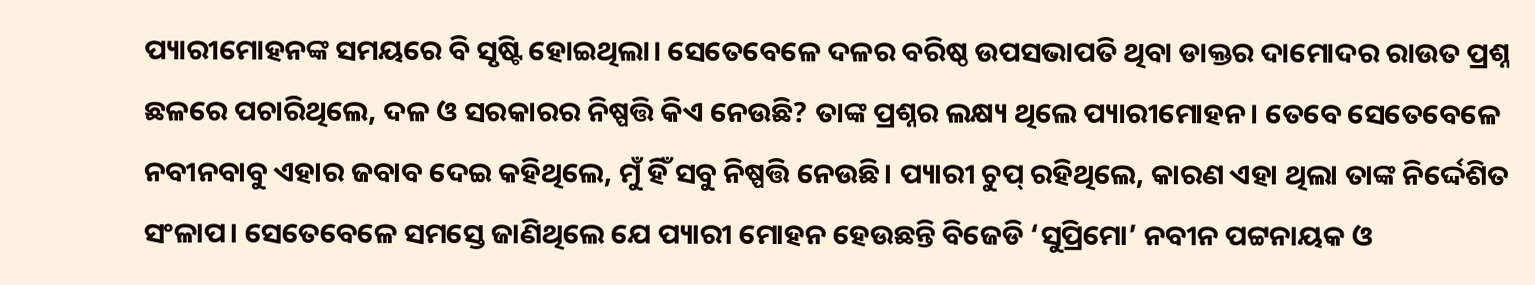ପ୍ୟାରୀମୋହନଙ୍କ ସମୟରେ ବି ସୃଷ୍ଟି ହୋଇଥିଲା। ସେତେବେଳେ ଦଳର ବରିଷ୍ଠ ଉପସଭାପତି ଥିବା ଡାକ୍ତର ଦାମୋଦର ରାଉତ ପ୍ରଶ୍ନ ଛଳରେ ପଚାରିଥିଲେ, ଦଳ ଓ ସରକାରର ନିଷ୍ପତ୍ତି କିଏ ନେଉଛି? ତାଙ୍କ ପ୍ରଶ୍ନର ଲକ୍ଷ୍ୟ ଥିଲେ ପ୍ୟାରୀମୋହନ। ତେବେ ସେତେବେଳେ ନବୀନବାବୁ ଏହାର ଜବାବ ଦେଇ କହିଥିଲେ, ମୁଁ ହିଁ ସବୁ ନିଷ୍ପତ୍ତି ନେଉଛି। ପ୍ୟାରୀ ଚୁପ୍‌ ରହିଥିଲେ, କାରଣ ଏହା ଥିଲା ତାଙ୍କ ନିର୍ଦ୍ଦେଶିତ ସଂଳାପ। ସେତେବେଳେ ସମସ୍ତେ ଜାଣିଥିଲେ ଯେ ପ୍ୟାରୀ ମୋହନ ହେଉଛନ୍ତି ବିଜେଡି ‘ସୁପ୍ରିମୋ’ ନବୀନ ପଟ୍ଟନାୟକ ଓ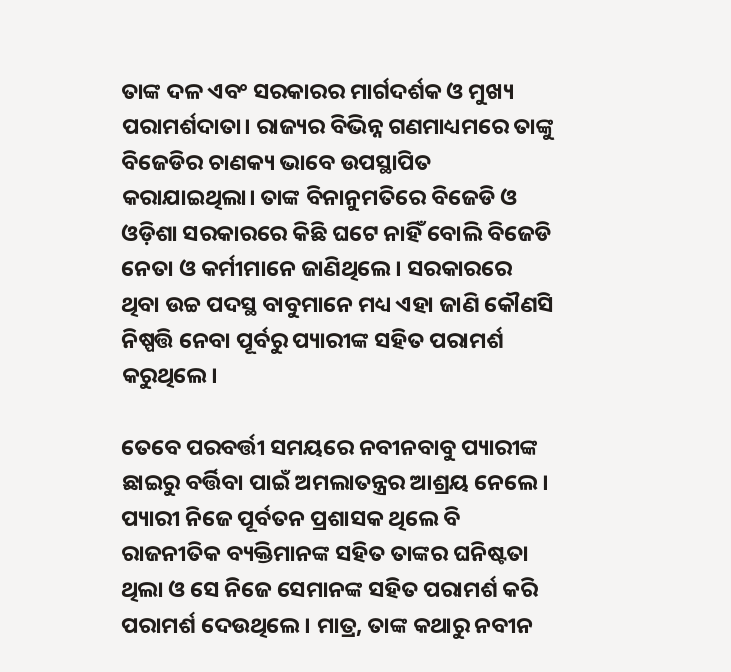ତାଙ୍କ ଦଳ ଏବଂ ସରକାରର ମାର୍ଗଦର୍ଶକ ଓ ମୁଖ୍ୟ ପରାମର୍ଶଦାତା। ରାଜ୍ୟର ବିଭିନ୍ନ ଗଣମାଧ୍ୟମରେ ତାଙ୍କୁ ବିଜେଡିର ଚାଣକ୍ୟ ଭାବେ ଉପସ୍ଥାପିତ କରାଯାଇଥିଲା। ତାଙ୍କ ବିନାନୁମତିରେ ବିଜେଡି ଓ ଓଡ଼ିଶା ସରକାରରେ କିଛି ଘଟେ ନାହିଁ ବୋଲି ବିଜେଡି ନେତା ଓ କର୍ମୀମାନେ ଜାଣିଥିଲେ। ସରକାରରେ ଥିବା ଉଚ୍ଚ ପଦସ୍ଥ ବାବୁମାନେ ମଧ୍ୟ ଏହା ଜାଣି କୌଣସି ନିଷ୍ପତ୍ତି ନେବା ପୂର୍ବରୁ ପ୍ୟାରୀଙ୍କ ସହିତ ପରାମର୍ଶ କରୁଥିଲେ।

ତେବେ ପରବର୍ତ୍ତୀ ସମୟରେ ନବୀନବାବୁ ପ୍ୟାରୀଙ୍କ ଛାଇରୁ ବର୍ତ୍ତିବା ପାଇଁ ଅମଲାତନ୍ତ୍ରର ଆଶ୍ରୟ ନେଲେ। ପ୍ୟାରୀ ନିଜେ ପୂର୍ବତନ ପ୍ରଶାସକ ଥିଲେ ବି ରାଜନୀତିକ ବ୍ୟକ୍ତିମାନଙ୍କ ସହିତ ତାଙ୍କର ଘନିଷ୍ଟତା ଥିଲା ଓ ସେ ନିଜେ ସେମାନଙ୍କ ସହିତ ପରାମର୍ଶ କରି ପରାମର୍ଶ ଦେଉଥିଲେ। ମାତ୍ର, ତାଙ୍କ କଥାରୁ ନବୀନ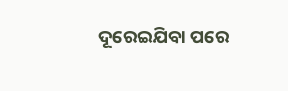ଦୂରେଇଯିବା ପରେ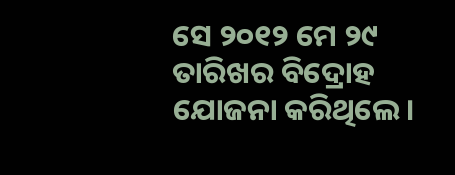ସେ ୨୦୧୨ ମେ ୨୯ ତାରିଖର ବିଦ୍ରୋହ ଯୋଜନା କରିଥିଲେ।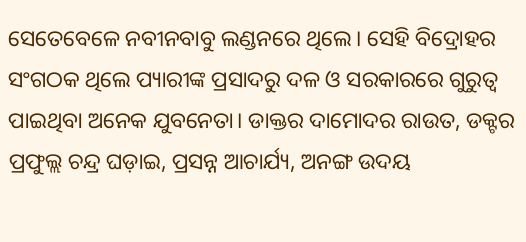ସେତେବେଳେ ନବୀନବାବୁ ଲଣ୍ଡନରେ ଥିଲେ। ସେହି ବିଦ୍ରୋହର ସଂଗଠକ ଥିଲେ ପ୍ୟାରୀଙ୍କ ପ୍ରସାଦରୁ ଦଳ ଓ ସରକାରରେ ଗୁରୁତ୍ୱ ପାଇଥିବା ଅନେକ ଯୁବନେତା। ଡାକ୍ତର ଦାମୋଦର ରାଉତ, ଡକ୍ଟର ପ୍ରଫୁଲ୍ଲ ଚନ୍ଦ୍ର ଘଡ଼ାଇ, ପ୍ରସନ୍ନ ଆଚାର୍ଯ୍ୟ, ଅନଙ୍ଗ ଉଦୟ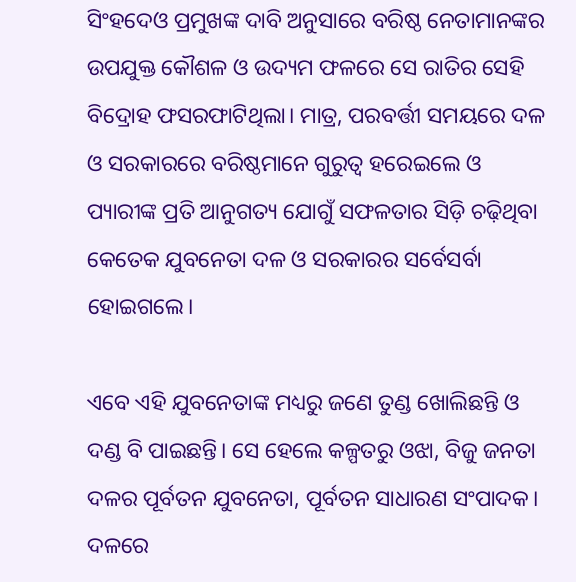ସିଂହଦେଓ ପ୍ରମୁଖଙ୍କ ଦାବି ଅନୁସାରେ ବରିଷ୍ଠ ନେତାମାନଙ୍କର ଉପଯୁକ୍ତ କୌଶଳ ଓ ଉଦ୍ୟମ ଫଳରେ ସେ ରାତିର ସେହି ବିଦ୍ରୋହ ଫସରଫାଟିଥିଲା। ମାତ୍ର, ପରବର୍ତ୍ତୀ ସମୟରେ ଦଳ ଓ ସରକାରରେ ବରିଷ୍ଠମାନେ ଗୁରୁତ୍ୱ ହରେଇଲେ ଓ ପ୍ୟାରୀଙ୍କ ପ୍ରତି ଆନୁଗତ୍ୟ ଯୋଗୁଁ ସଫଳତାର ସିଡ଼ି ଚଢ଼ିଥିବା କେତେକ ଯୁବନେତା ଦଳ ଓ ସରକାରର ସର୍ବେସର୍ବା ହୋଇଗଲେ।

ଏବେ ଏହି ଯୁବନେତାଙ୍କ ମଧ୍ୟରୁ ଜଣେ ତୁଣ୍ଡ ଖୋଲିଛନ୍ତି ଓ ଦଣ୍ଡ ବି ପାଇଛନ୍ତି। ସେ ହେଲେ କଳ୍ପତରୁ ଓଝା, ବିଜୁ ଜନତା ଦଳର ପୂର୍ବତନ ଯୁବନେତା, ପୂର୍ବତନ ସାଧାରଣ ସଂପାଦକ। ଦଳରେ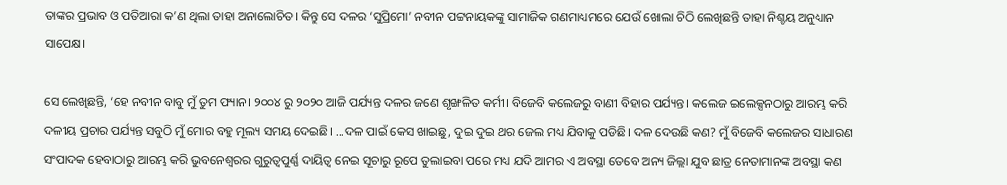ତାଙ୍କର ପ୍ରଭାବ ଓ ପତିଆରା କ’ଣ ଥିଲା ତାହା ଅନାଲୋଚିତ। କିନ୍ତୁ ସେ ଦଳର ‘ସୁପ୍ରିମୋ’ ନବୀନ ପଟ୍ଟନାୟକଙ୍କୁ ସାମାଜିକ ଗଣମାଧ୍ୟମରେ ଯେଉଁ ଖୋଲା ଚିଠି ଲେଖିଛନ୍ତି ତାହା ନିଶ୍ଚୟ ଅନୁଧ୍ୟାନ ସାପେକ୍ଷ।

ସେ ଲେଖିଛନ୍ତି, ‘ହେ ନବୀନ ବାବୁ ମୁଁ ତୁମ ଫ୍ୟାନ। ୨୦୦୪ ରୁ ୨୦୨୦ ଆଜି ପର୍ଯ୍ୟନ୍ତ ଦଳର ଜଣେ ଶୃଙ୍ଖଳିତ କର୍ମୀ। ବିଜେବି କଲେଜରୁ ବାଣୀ ବିହାର ପର୍ଯ୍ୟନ୍ତ। କଲେଜ ଇଲେକ୍ସନଠାରୁ ଆରମ୍ଭ କରି ଦଳୀୟ ପ୍ରଚାର ପର୍ଯ୍ୟନ୍ତ ସବୁଠି ମୁଁ ମୋର ବହୁ ମୂଲ୍ୟ ସମୟ ଦେଇଛି। ...ଦଳ ପାଇଁ କେସ ଖାଇଛୁ, ଦୁଇ ଦୁଇ ଥର ଜେଲ ମଧ୍ୟ ଯିବାକୁ ପଡିଛି। ଦଳ ଦେଉଛି କଣ? ମୁଁ ବିଜେବି କଲେଜର ସାଧାରଣ ସଂପାଦକ ହେବାଠାରୁ ଆରମ୍ଭ କରି ଭୁବନେଶ୍ୱରର ଗୁରୁତ୍ୱପୁର୍ଣ୍ଣ ଦାୟିତ୍ୱ ନେଇ ସୂଚାରୁ ରୂପେ ତୁଲାଇବା ପରେ ମଧ୍ୟ ଯଦି ଆମର ଏ ଅବସ୍ଥା ତେବେ ଅନ୍ୟ ଜିଲ୍ଲା ଯୁବ ଛାତ୍ର ନେତାମାନଙ୍କ ଅବସ୍ଥା କଣ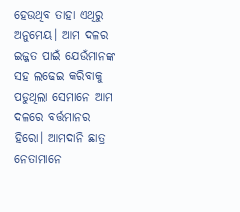ହେଉଥିବ ତାହା ଏଥିରୁ ଅନୁମେୟ। ଆମ ଦଳର ଇଜ୍ଜତ ପାଇଁ ଯେଉଁମାନଙ୍କ ସହ ଲଢେଇ କରିବାକୁ ପଡୁଥିଲା ସେମାନେ ଆମ ଦଳରେ ବର୍ତ୍ତମାନର ହିରୋ। ଆମଦାନି ଛାତ୍ର ନେତାମାନେ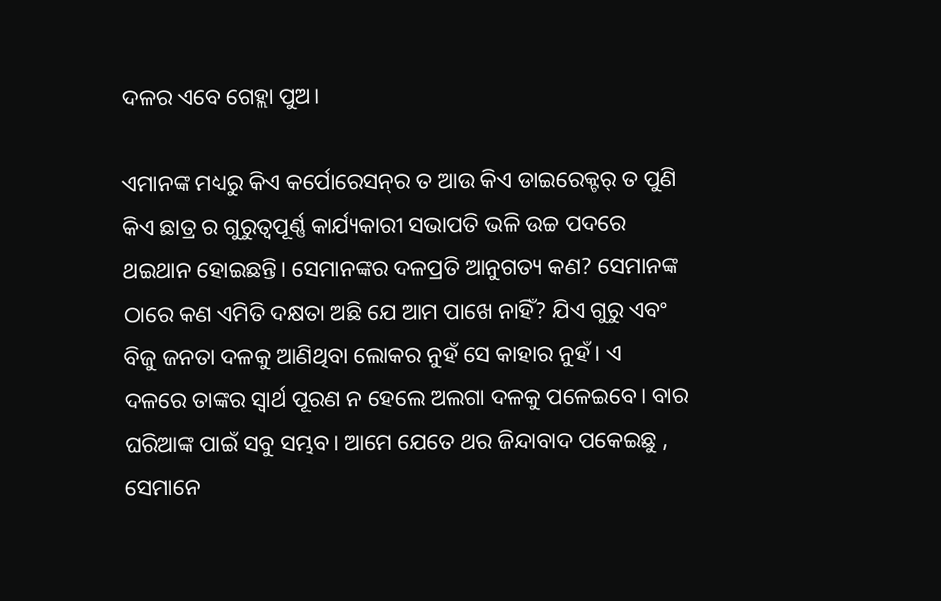ଦଳର ଏବେ ଗେହ୍ଲା ପୁଅ।

ଏମାନଙ୍କ ମଧ୍ୟରୁ କିଏ କର୍ପୋରେସନ୍‌ର ତ ଆଉ କିଏ ଡାଇରେକ୍ଟର୍ ତ ପୁଣି କିଏ ଛାତ୍ର ର ଗୁରୁତ୍ୱପୂର୍ଣ୍ଣ କାର୍ଯ୍ୟକାରୀ ସଭାପତି ଭଳି ଉଚ୍ଚ ପଦରେ ଥଇଥାନ ହୋଇଛନ୍ତି। ସେମାନଙ୍କର ଦଳପ୍ରତି ଆନୁଗତ୍ୟ କଣ? ସେମାନଙ୍କ ଠାରେ କଣ ଏମିତି ଦକ୍ଷତା ଅଛି ଯେ ଆମ ପାଖେ ନାହିଁ? ଯିଏ ଗୁରୁ ଏବଂ ବିଜୁ ଜନତା ଦଳକୁ ଆଣିଥିବା ଲୋକର ନୁହଁ ସେ କାହାର ନୁହଁ। ଏ ଦଳରେ ତାଙ୍କର ସ୍ୱାର୍ଥ ପୂରଣ ନ ହେଲେ ଅଲଗା ଦଳକୁ ପଳେଇବେ। ବାର ଘରିଆଙ୍କ ପାଇଁ ସବୁ ସମ୍ଭବ। ଆମେ ଯେତେ ଥର ଜିନ୍ଦାବାଦ ପକେଇଛୁ , ସେମାନେ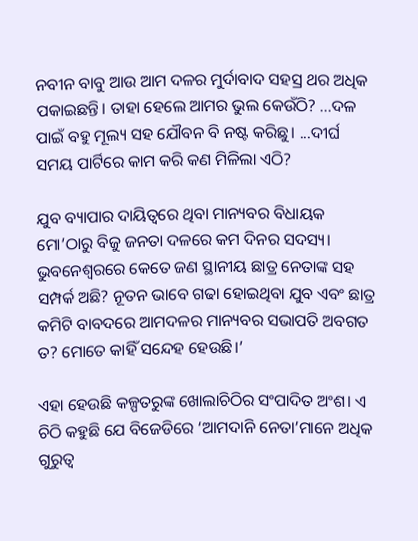ନବୀନ ବାବୁ ଆଉ ଆମ ଦଳର ମୁର୍ଦାବାଦ ସହସ୍ର ଥର ଅଧିକ ପକାଇଛନ୍ତି। ତାହା ହେଲେ ଆମର ଭୁଲ କେଉଁଠି? ...ଦଳ ପାଇଁ ବହୁ ମୂଲ୍ୟ ସହ ଯୌବନ ବି ନଷ୍ଟ କରିଛୁ। ...ଦୀର୍ଘ ସମୟ ପାର୍ଟିରେ କାମ କରି କଣ ମିଳିଲା ଏଠି?

ଯୁବ ବ୍ୟାପାର ଦାୟିତ୍ୱରେ ଥିବା ମାନ୍ୟବର ବିଧାୟକ ମୋ’ଠାରୁ ବିଜୁ ଜନତା ଦଳରେ କମ ଦିନର ସଦସ୍ୟ। ଭୁବନେଶ୍ୱରରେ କେତେ ଜଣ ସ୍ଥାନୀୟ ଛାତ୍ର ନେତାଙ୍କ ସହ ସମ୍ପର୍କ ଅଛି? ନୂତନ ଭାବେ ଗଢା ହୋଇଥିବା ଯୁବ ଏବଂ ଛାତ୍ର କମିଟି ବାବଦରେ ଆମଦଳର ମାନ୍ୟବର ସଭାପତି ଅବଗତ ତ? ମୋତେ କାହିଁ ସନ୍ଦେହ ହେଉଛି।’

ଏହା ହେଉଛି କଳ୍ପତରୁଙ୍କ ଖୋଲାଚିଠିର ସଂପାଦିତ ଅଂଶ। ଏ ଚିଠି କହୁଛି ଯେ ବିଜେଡିରେ ‘ଆମଦାନି ନେତା’ମାନେ ଅଧିକ ଗୁରୁତ୍ୱ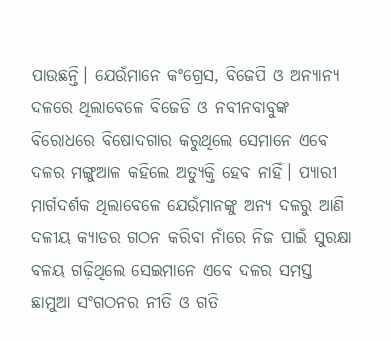ପାଉଛନ୍ତି। ଯେଉଁମାନେ କଂଗ୍ରେସ, ବିଜେପି ଓ ଅନ୍ୟାନ୍ୟ ଦଳରେ ଥିଲାବେଳେ ବିଜେଡି ଓ ନବୀନବାବୁଙ୍କ ବିରୋଧରେ ବିଷୋଦଗାର କରୁଥିଲେ ସେମାନେ ଏବେ ଦଳର ମଙ୍ଗୁଆଳ କହିଲେ ଅତ୍ୟୁକ୍ତି ହେବ ନାହିଁ। ପ୍ୟାରୀ ମାର୍ଗଦର୍ଶକ ଥିଲାବେଳେ ଯେଉଁମାନଙ୍କୁ ଅନ୍ୟ ଦଳରୁ ଆଣି ଦଳୀୟ କ୍ୟାଡର ଗଠନ କରିବା ନାଁରେ ନିଜ ପାଇଁ ସୁରକ୍ଷା ବଳୟ ଗଢ଼ିଥିଲେ ସେଇମାନେ ଏବେ ଦଳର ସମସ୍ତ ଛାମୁଆ ସଂଗଠନର ନୀତି ଓ ଗତି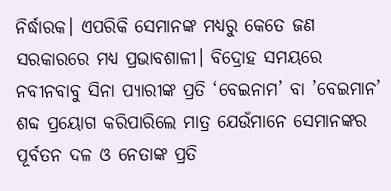ନିର୍ଦ୍ଧାରକ। ଏପରିକି ସେମାନଙ୍କ ମଧ୍ୟରୁ କେତେ ଜଣ ସରକାରରେ ମଧ୍ୟ ପ୍ରଭାବଶାଳୀ। ବିଦ୍ରୋହ ସମୟରେ ନବୀନବାବୁ ସିନା ପ୍ୟାରୀଙ୍କ ପ୍ରତି ‘ବେଇନାମ’ ବା ’ବେଇମାନ’ ଶବ୍ଦ ପ୍ରୟୋଗ କରିପାରିଲେ ମାତ୍ର ଯେଉଁମାନେ ସେମାନଙ୍କର ପୂର୍ବତନ ଦଳ ଓ ନେତାଙ୍କ ପ୍ରତି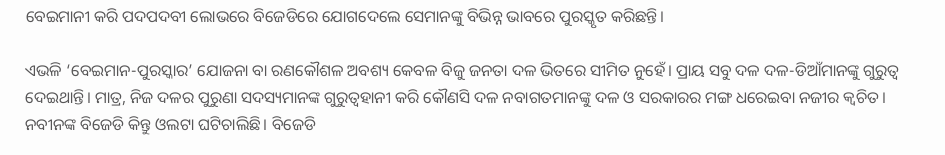ବେଇମାନୀ କରି ପଦପଦବୀ ଲୋଭରେ ବିଜେଡିରେ ଯୋଗଦେଲେ ସେମାନଙ୍କୁ ବିଭିନ୍ନ ଭାବରେ ପୁରସ୍କୃତ କରିଛନ୍ତି।

ଏଭଳି ‘ବେଇମାନ-ପୁରସ୍କାର’ ଯୋଜନା ବା ରଣକୌଶଳ ଅବଶ୍ୟ କେବଳ ବିଜୁ ଜନତା ଦଳ ଭିତରେ ସୀମିତ ନୁହେଁ। ପ୍ରାୟ ସବୁ ଦଳ ଦଳ-ଡିଆଁମାନଙ୍କୁ ଗୁରୁତ୍ୱ ଦେଇଥାନ୍ତି। ମାତ୍ର, ନିଜ ଦଳର ପୁରୁଣା ସଦସ୍ୟମାନଙ୍କ ଗୁରୁତ୍ୱହାନୀ କରି କୌଣସି ଦଳ ନବାଗତମାନଙ୍କୁ ଦଳ ଓ ସରକାରର ମଙ୍ଗ ଧରେଇବା ନଜୀର କ୍ୱଚିତ। ନବୀନଙ୍କ ବିଜେଡି କିନ୍ତୁ ଓଲଟା ଘଟିଚାଲିଛି। ବିଜେଡି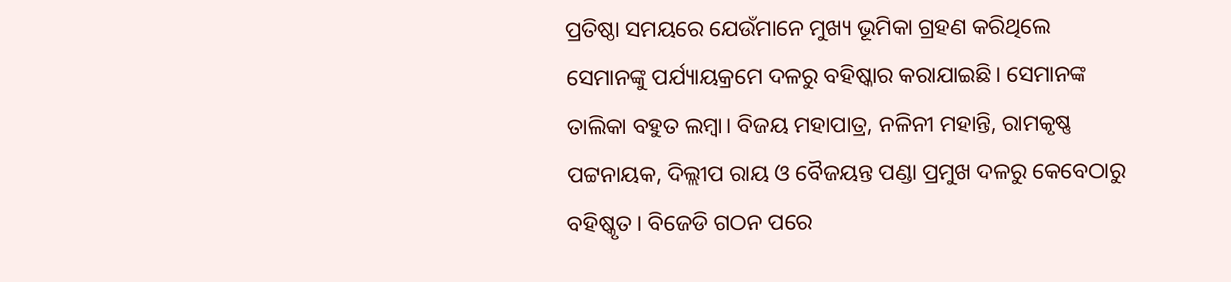ପ୍ରତିଷ୍ଠା ସମୟରେ ଯେଉଁମାନେ ମୁଖ୍ୟ ଭୂମିକା ଗ୍ରହଣ କରିଥିଲେ ସେମାନଙ୍କୁ ପର୍ଯ୍ୟାୟକ୍ରମେ ଦଳରୁ ବହିଷ୍କାର କରାଯାଇଛି। ସେମାନଙ୍କ ତାଲିକା ବହୁତ ଲମ୍ବା। ବିଜୟ ମହାପାତ୍ର, ନଳିନୀ ମହାନ୍ତି, ରାମକୃଷ୍ଣ ପଟ୍ଟନାୟକ, ଦିଲ୍ଲୀପ ରାୟ ଓ ବୈଜୟନ୍ତ ପଣ୍ଡା ପ୍ରମୁଖ ଦଳରୁ କେବେଠାରୁ ବହିଷ୍କୃତ। ବିଜେଡି ଗଠନ ପରେ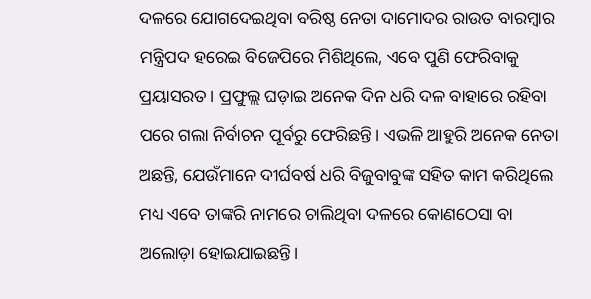ଦଳରେ ଯୋଗଦେଇଥିବା ବରିଷ୍ଠ ନେତା ଦାମୋଦର ରାଉତ ବାରମ୍ବାର ମନ୍ତ୍ରିପଦ ହରେଇ ବିଜେପିରେ ମିଶିଥିଲେ, ଏବେ ପୁଣି ଫେରିବାକୁ ପ୍ରୟାସରତ। ପ୍ରଫୁଲ୍ଲ ଘଡ଼ାଇ ଅନେକ ଦିନ ଧରି ଦଳ ବାହାରେ ରହିବା ପରେ ଗଲା ନିର୍ବାଚନ ପୂର୍ବରୁ ଫେରିଛନ୍ତି। ଏଭଳି ଆହୁରି ଅନେକ ନେତା ଅଛନ୍ତି, ଯେଉଁମାନେ ଦୀର୍ଘବର୍ଷ ଧରି ବିଜୁବାବୁଙ୍କ ସହିତ କାମ କରିଥିଲେ ମଧ୍ୟ ଏବେ ତାଙ୍କରି ନାମରେ ଚାଲିଥିବା ଦଳରେ କୋଣଠେସା ବା ଅଲୋଡ଼ା ହୋଇଯାଇଛନ୍ତି।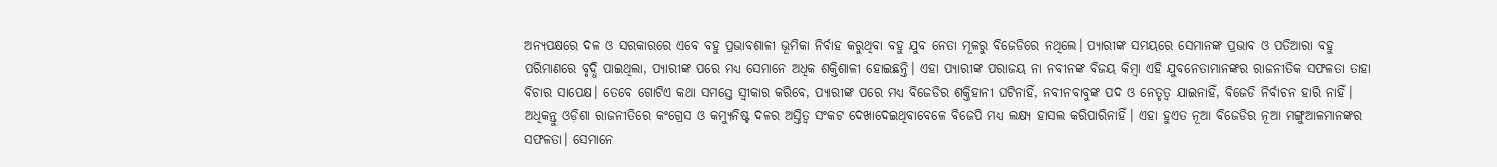ଅନ୍ୟପକ୍ଷରେ ଦଳ ଓ ସରକାରରେ ଏବେ ବହୁ ପ୍ରଭାବଶାଳୀ ଭୂମିକା ନିର୍ବାହ କରୁଥିବା ବହୁ ଯୁବ ନେତା ମୂଳରୁ ବିଜେଡିରେ ନଥିଲେ। ପ୍ୟାରୀଙ୍କ ସମୟରେ ସେମାନଙ୍କ ପ୍ରଭାବ ଓ ପତିଆରା ବହୁ ପରିମାଣରେ ବୃଦ୍ଧି ପାଇଥିଲା, ପ୍ୟାରୀଙ୍କ ପରେ ମଧ୍ୟ ସେମାନେ ଅଧିକ ଶକ୍ତିଶାଳୀ ହୋଇଛନ୍ତି। ଏହା ପ୍ୟାରୀଙ୍କ ପରାଜୟ ନା ନବୀନଙ୍କ ବିଜୟ କିମ୍ବା ଏହି ଯୁବନେତାମାନଙ୍କର ରାଜନୀତିକ ସଫଳତା ତାହା ବିଚାର ସାପେକ୍ଷ। ତେବେ ଗୋଟିଏ କଥା ସମସ୍ତେ ସ୍ୱୀକାର କରିବେ, ପ୍ୟାରୀଙ୍କ ପରେ ମଧ୍ୟ ବିଜେଡିର ଶକ୍ତିହାନୀ ଘଟିନାହିଁ, ନବୀନବାବୁଙ୍କ ପଦ ଓ ନେତୃତ୍ୱ ଯାଇନାହିଁ, ବିଜେଡି ନିର୍ବାଚନ ହାରି ନାହିଁ। ଅଧିକନ୍ତୁ ଓଡ଼ିଶା ରାଜନୀତିରେ କଂଗ୍ରେସ ଓ କମ୍ୟୁନିଷ୍ଟ ଦଳର ଅସ୍ତିତ୍ୱ ସଂକଟ ଦେଖାଦେଇଥିବାବେଳେ ବିଜେପି ମଧ୍ୟ ଲକ୍ଷ୍ୟ ହାସଲ କରିପାରିନାହିଁ। ଏହା ହୁଏତ ନୂଆ ବିଜେଡିର ନୂଆ ମଙ୍ଗୁଆଳମାନଙ୍କର ସଫଳତା। ସେମାନେ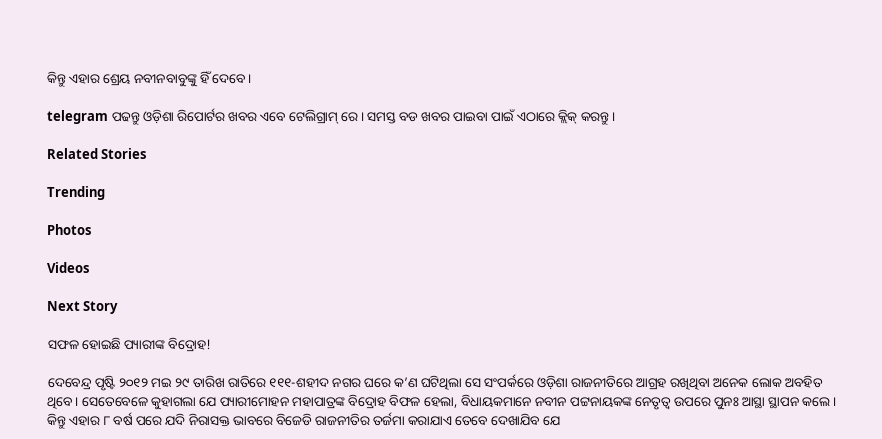କିନ୍ତୁ ଏହାର ଶ୍ରେୟ ନବୀନବାବୁଙ୍କୁ ହିଁ ଦେବେ।

telegram ପଢନ୍ତୁ ଓଡ଼ିଶା ରିପୋର୍ଟର ଖବର ଏବେ ଟେଲିଗ୍ରାମ୍ ରେ। ସମସ୍ତ ବଡ ଖବର ପାଇବା ପାଇଁ ଏଠାରେ କ୍ଲିକ୍ କରନ୍ତୁ।

Related Stories

Trending

Photos

Videos

Next Story

ସଫଳ ହୋଇଛି ପ୍ୟାରୀଙ୍କ ବିଦ୍ରୋହ!

ଦେବେନ୍ଦ୍ର ପୃଷ୍ଟି ୨୦୧୨ ମଇ ୨୯ ତାରିଖ ରାତିରେ ୧୧୧-ଶହୀଦ ନଗର ଘରେ କ’ଣ ଘଟିଥିଲା ସେ ସଂପର୍କରେ ଓଡ଼ିଶା ରାଜନୀତିରେ ଆଗ୍ରହ ରଖିଥିବା ଅନେକ ଲୋକ ଅବହିତ ଥିବେ। ସେତେବେଳେ କୁହାଗଲା ଯେ ପ୍ୟାରୀମୋହନ ମହାପାତ୍ରଙ୍କ ବିଦ୍ରୋହ ବିଫଳ ହେଲା, ବିଧାୟକମାନେ ନବୀନ ପଟ୍ଟନାୟକଙ୍କ ନେତୃତ୍ୱ ଉପରେ ପୁନଃ ଆସ୍ଥା ସ୍ଥାପନ କଲେ। କିନ୍ତୁ ଏହାର ୮ ବର୍ଷ ପରେ ଯଦି ନିରାସକ୍ତ ଭାବରେ ବିଜେଡି ରାଜନୀତିର ତର୍ଜମା କରାଯାଏ ତେବେ ଦେଖାଯିବ ଯେ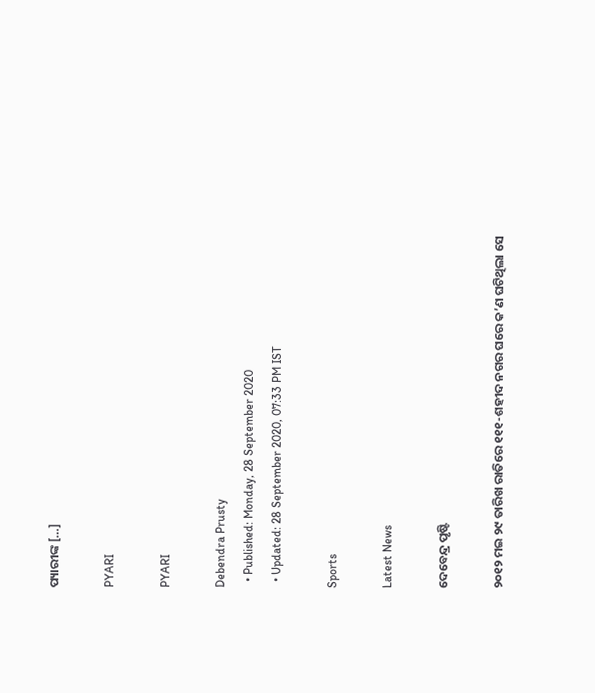ପ୍ୟାରୀଙ୍କ […]

PYARI

PYARI

Debendra Prusty
  • Published: Monday, 28 September 2020
  • Updated: 28 September 2020, 07:33 PM IST

Sports

Latest News

ଦେବେନ୍ଦ୍ର ପୃଷ୍ଟି

୨୦୧୨ ମଇ ୨୯ ତାରିଖ ରାତିରେ ୧୧୧-ଶହୀଦ ନଗର ଘରେ କ’ଣ ଘଟିଥିଲା ସେ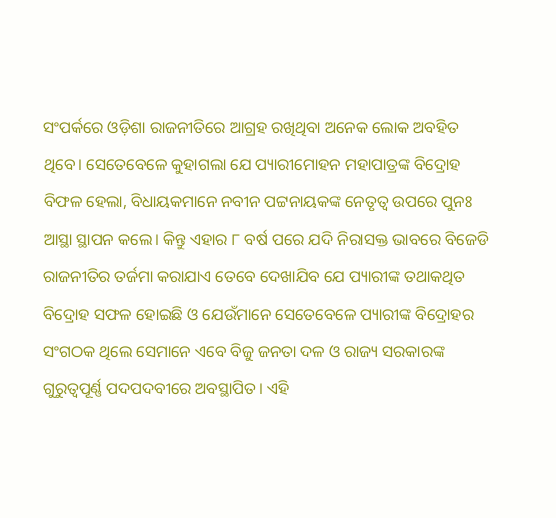ସଂପର୍କରେ ଓଡ଼ିଶା ରାଜନୀତିରେ ଆଗ୍ରହ ରଖିଥିବା ଅନେକ ଲୋକ ଅବହିତ ଥିବେ। ସେତେବେଳେ କୁହାଗଲା ଯେ ପ୍ୟାରୀମୋହନ ମହାପାତ୍ରଙ୍କ ବିଦ୍ରୋହ ବିଫଳ ହେଲା, ବିଧାୟକମାନେ ନବୀନ ପଟ୍ଟନାୟକଙ୍କ ନେତୃତ୍ୱ ଉପରେ ପୁନଃ ଆସ୍ଥା ସ୍ଥାପନ କଲେ। କିନ୍ତୁ ଏହାର ୮ ବର୍ଷ ପରେ ଯଦି ନିରାସକ୍ତ ଭାବରେ ବିଜେଡି ରାଜନୀତିର ତର୍ଜମା କରାଯାଏ ତେବେ ଦେଖାଯିବ ଯେ ପ୍ୟାରୀଙ୍କ ତଥାକଥିତ ବିଦ୍ରୋହ ସଫଳ ହୋଇଛି ଓ ଯେଉଁମାନେ ସେତେବେଳେ ପ୍ୟାରୀଙ୍କ ବିଦ୍ରୋହର ସଂଗଠକ ଥିଲେ ସେମାନେ ଏବେ ବିଜୁ ଜନତା ଦଳ ଓ ରାଜ୍ୟ ସରକାରଙ୍କ ଗୁରୁତ୍ୱପୂର୍ଣ୍ଣ ପଦପଦବୀରେ ଅବସ୍ଥାପିତ। ଏହି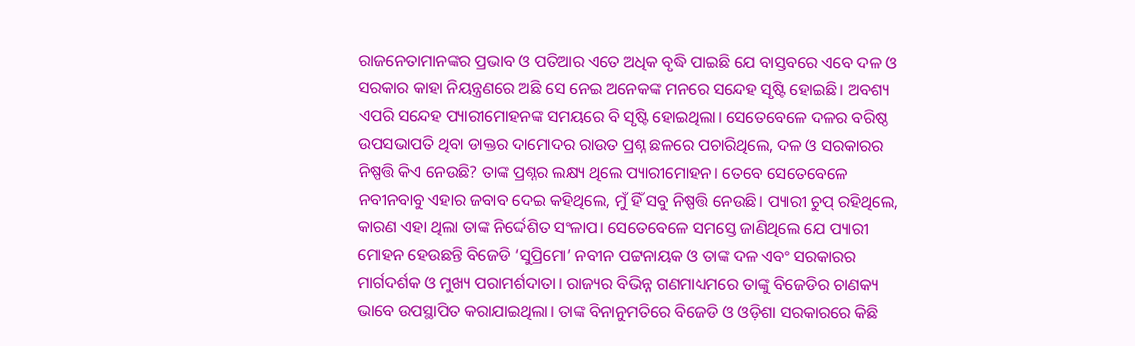ରାଜନେତାମାନଙ୍କର ପ୍ରଭାବ ଓ ପତିଆର ଏତେ ଅଧିକ ବୃଦ୍ଧି ପାଇଛି ଯେ ବାସ୍ତବରେ ଏବେ ଦଳ ଓ ସରକାର କାହା ନିୟନ୍ତ୍ରଣରେ ଅଛି ସେ ନେଇ ଅନେକଙ୍କ ମନରେ ସନ୍ଦେହ ସୃଷ୍ଟି ହୋଇଛି। ଅବଶ୍ୟ ଏପରି ସନ୍ଦେହ ପ୍ୟାରୀମୋହନଙ୍କ ସମୟରେ ବି ସୃଷ୍ଟି ହୋଇଥିଲା। ସେତେବେଳେ ଦଳର ବରିଷ୍ଠ ଉପସଭାପତି ଥିବା ଡାକ୍ତର ଦାମୋଦର ରାଉତ ପ୍ରଶ୍ନ ଛଳରେ ପଚାରିଥିଲେ, ଦଳ ଓ ସରକାରର ନିଷ୍ପତ୍ତି କିଏ ନେଉଛି? ତାଙ୍କ ପ୍ରଶ୍ନର ଲକ୍ଷ୍ୟ ଥିଲେ ପ୍ୟାରୀମୋହନ। ତେବେ ସେତେବେଳେ ନବୀନବାବୁ ଏହାର ଜବାବ ଦେଇ କହିଥିଲେ, ମୁଁ ହିଁ ସବୁ ନିଷ୍ପତ୍ତି ନେଉଛି। ପ୍ୟାରୀ ଚୁପ୍‌ ରହିଥିଲେ, କାରଣ ଏହା ଥିଲା ତାଙ୍କ ନିର୍ଦ୍ଦେଶିତ ସଂଳାପ। ସେତେବେଳେ ସମସ୍ତେ ଜାଣିଥିଲେ ଯେ ପ୍ୟାରୀ ମୋହନ ହେଉଛନ୍ତି ବିଜେଡି ‘ସୁପ୍ରିମୋ’ ନବୀନ ପଟ୍ଟନାୟକ ଓ ତାଙ୍କ ଦଳ ଏବଂ ସରକାରର ମାର୍ଗଦର୍ଶକ ଓ ମୁଖ୍ୟ ପରାମର୍ଶଦାତା। ରାଜ୍ୟର ବିଭିନ୍ନ ଗଣମାଧ୍ୟମରେ ତାଙ୍କୁ ବିଜେଡିର ଚାଣକ୍ୟ ଭାବେ ଉପସ୍ଥାପିତ କରାଯାଇଥିଲା। ତାଙ୍କ ବିନାନୁମତିରେ ବିଜେଡି ଓ ଓଡ଼ିଶା ସରକାରରେ କିଛି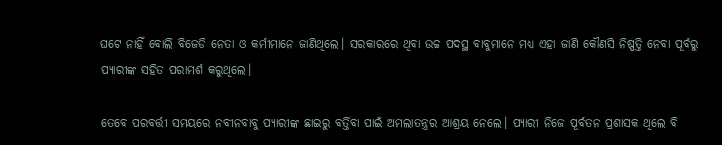ଘଟେ ନାହିଁ ବୋଲି ବିଜେଡି ନେତା ଓ କର୍ମୀମାନେ ଜାଣିଥିଲେ। ସରକାରରେ ଥିବା ଉଚ୍ଚ ପଦସ୍ଥ ବାବୁମାନେ ମଧ୍ୟ ଏହା ଜାଣି କୌଣସି ନିଷ୍ପତ୍ତି ନେବା ପୂର୍ବରୁ ପ୍ୟାରୀଙ୍କ ସହିତ ପରାମର୍ଶ କରୁଥିଲେ।

ତେବେ ପରବର୍ତ୍ତୀ ସମୟରେ ନବୀନବାବୁ ପ୍ୟାରୀଙ୍କ ଛାଇରୁ ବର୍ତ୍ତିବା ପାଇଁ ଅମଲାତନ୍ତ୍ରର ଆଶ୍ରୟ ନେଲେ। ପ୍ୟାରୀ ନିଜେ ପୂର୍ବତନ ପ୍ରଶାସକ ଥିଲେ ବି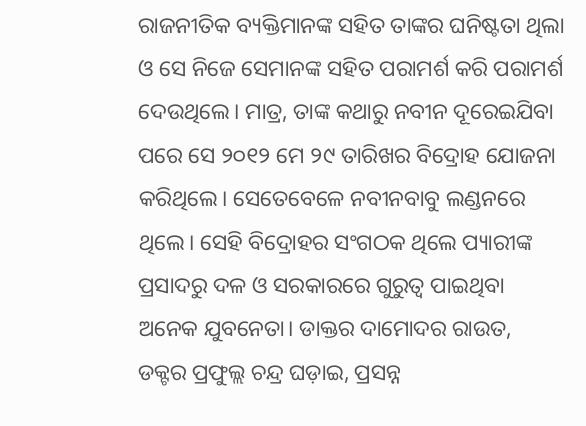ରାଜନୀତିକ ବ୍ୟକ୍ତିମାନଙ୍କ ସହିତ ତାଙ୍କର ଘନିଷ୍ଟତା ଥିଲା ଓ ସେ ନିଜେ ସେମାନଙ୍କ ସହିତ ପରାମର୍ଶ କରି ପରାମର୍ଶ ଦେଉଥିଲେ। ମାତ୍ର, ତାଙ୍କ କଥାରୁ ନବୀନ ଦୂରେଇଯିବା ପରେ ସେ ୨୦୧୨ ମେ ୨୯ ତାରିଖର ବିଦ୍ରୋହ ଯୋଜନା କରିଥିଲେ। ସେତେବେଳେ ନବୀନବାବୁ ଲଣ୍ଡନରେ ଥିଲେ। ସେହି ବିଦ୍ରୋହର ସଂଗଠକ ଥିଲେ ପ୍ୟାରୀଙ୍କ ପ୍ରସାଦରୁ ଦଳ ଓ ସରକାରରେ ଗୁରୁତ୍ୱ ପାଇଥିବା ଅନେକ ଯୁବନେତା। ଡାକ୍ତର ଦାମୋଦର ରାଉତ, ଡକ୍ଟର ପ୍ରଫୁଲ୍ଲ ଚନ୍ଦ୍ର ଘଡ଼ାଇ, ପ୍ରସନ୍ନ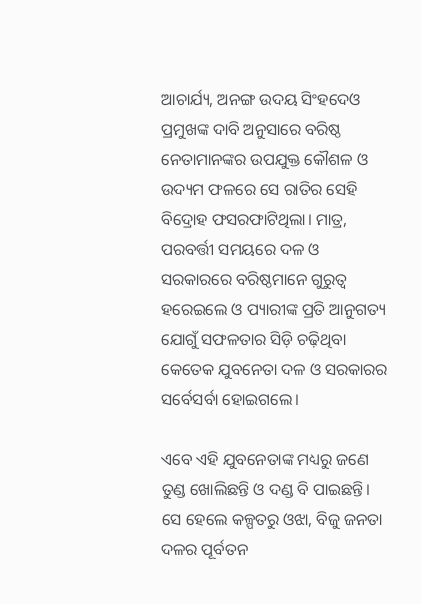ଆଚାର୍ଯ୍ୟ, ଅନଙ୍ଗ ଉଦୟ ସିଂହଦେଓ ପ୍ରମୁଖଙ୍କ ଦାବି ଅନୁସାରେ ବରିଷ୍ଠ ନେତାମାନଙ୍କର ଉପଯୁକ୍ତ କୌଶଳ ଓ ଉଦ୍ୟମ ଫଳରେ ସେ ରାତିର ସେହି ବିଦ୍ରୋହ ଫସରଫାଟିଥିଲା। ମାତ୍ର, ପରବର୍ତ୍ତୀ ସମୟରେ ଦଳ ଓ ସରକାରରେ ବରିଷ୍ଠମାନେ ଗୁରୁତ୍ୱ ହରେଇଲେ ଓ ପ୍ୟାରୀଙ୍କ ପ୍ରତି ଆନୁଗତ୍ୟ ଯୋଗୁଁ ସଫଳତାର ସିଡ଼ି ଚଢ଼ିଥିବା କେତେକ ଯୁବନେତା ଦଳ ଓ ସରକାରର ସର୍ବେସର୍ବା ହୋଇଗଲେ।

ଏବେ ଏହି ଯୁବନେତାଙ୍କ ମଧ୍ୟରୁ ଜଣେ ତୁଣ୍ଡ ଖୋଲିଛନ୍ତି ଓ ଦଣ୍ଡ ବି ପାଇଛନ୍ତି। ସେ ହେଲେ କଳ୍ପତରୁ ଓଝା, ବିଜୁ ଜନତା ଦଳର ପୂର୍ବତନ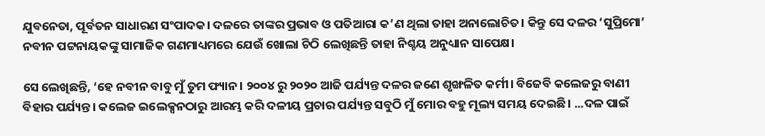ଯୁବନେତା, ପୂର୍ବତନ ସାଧାରଣ ସଂପାଦକ। ଦଳରେ ତାଙ୍କର ପ୍ରଭାବ ଓ ପତିଆରା କ’ଣ ଥିଲା ତାହା ଅନାଲୋଚିତ। କିନ୍ତୁ ସେ ଦଳର ‘ସୁପ୍ରିମୋ’ ନବୀନ ପଟ୍ଟନାୟକଙ୍କୁ ସାମାଜିକ ଗଣମାଧ୍ୟମରେ ଯେଉଁ ଖୋଲା ଚିଠି ଲେଖିଛନ୍ତି ତାହା ନିଶ୍ଚୟ ଅନୁଧ୍ୟାନ ସାପେକ୍ଷ।

ସେ ଲେଖିଛନ୍ତି, ‘ହେ ନବୀନ ବାବୁ ମୁଁ ତୁମ ଫ୍ୟାନ। ୨୦୦୪ ରୁ ୨୦୨୦ ଆଜି ପର୍ଯ୍ୟନ୍ତ ଦଳର ଜଣେ ଶୃଙ୍ଖଳିତ କର୍ମୀ। ବିଜେବି କଲେଜରୁ ବାଣୀ ବିହାର ପର୍ଯ୍ୟନ୍ତ। କଲେଜ ଇଲେକ୍ସନଠାରୁ ଆରମ୍ଭ କରି ଦଳୀୟ ପ୍ରଚାର ପର୍ଯ୍ୟନ୍ତ ସବୁଠି ମୁଁ ମୋର ବହୁ ମୂଲ୍ୟ ସମୟ ଦେଇଛି। ...ଦଳ ପାଇଁ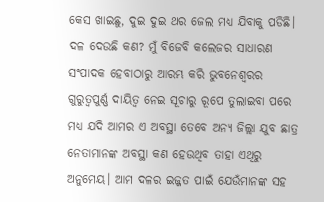କେସ ଖାଇଛୁ, ଦୁଇ ଦୁଇ ଥର ଜେଲ ମଧ୍ୟ ଯିବାକୁ ପଡିଛି। ଦଳ ଦେଉଛି କଣ? ମୁଁ ବିଜେବି କଲେଜର ସାଧାରଣ ସଂପାଦକ ହେବାଠାରୁ ଆରମ୍ଭ କରି ଭୁବନେଶ୍ୱରର ଗୁରୁତ୍ୱପୁର୍ଣ୍ଣ ଦାୟିତ୍ୱ ନେଇ ସୂଚାରୁ ରୂପେ ତୁଲାଇବା ପରେ ମଧ୍ୟ ଯଦି ଆମର ଏ ଅବସ୍ଥା ତେବେ ଅନ୍ୟ ଜିଲ୍ଲା ଯୁବ ଛାତ୍ର ନେତାମାନଙ୍କ ଅବସ୍ଥା କଣ ହେଉଥିବ ତାହା ଏଥିରୁ ଅନୁମେୟ। ଆମ ଦଳର ଇଜ୍ଜତ ପାଇଁ ଯେଉଁମାନଙ୍କ ସହ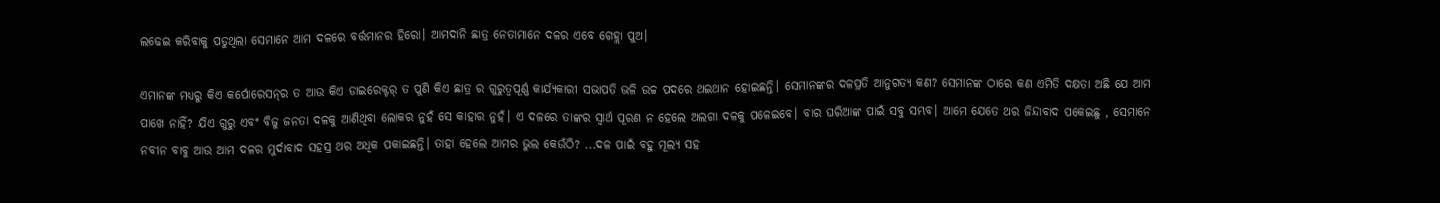ଲଢେଇ କରିବାକୁ ପଡୁଥିଲା ସେମାନେ ଆମ ଦଳରେ ବର୍ତ୍ତମାନର ହିରୋ। ଆମଦାନି ଛାତ୍ର ନେତାମାନେ ଦଳର ଏବେ ଗେହ୍ଲା ପୁଅ।

ଏମାନଙ୍କ ମଧ୍ୟରୁ କିଏ କର୍ପୋରେସନ୍‌ର ତ ଆଉ କିଏ ଡାଇରେକ୍ଟର୍ ତ ପୁଣି କିଏ ଛାତ୍ର ର ଗୁରୁତ୍ୱପୂର୍ଣ୍ଣ କାର୍ଯ୍ୟକାରୀ ସଭାପତି ଭଳି ଉଚ୍ଚ ପଦରେ ଥଇଥାନ ହୋଇଛନ୍ତି। ସେମାନଙ୍କର ଦଳପ୍ରତି ଆନୁଗତ୍ୟ କଣ? ସେମାନଙ୍କ ଠାରେ କଣ ଏମିତି ଦକ୍ଷତା ଅଛି ଯେ ଆମ ପାଖେ ନାହିଁ? ଯିଏ ଗୁରୁ ଏବଂ ବିଜୁ ଜନତା ଦଳକୁ ଆଣିଥିବା ଲୋକର ନୁହଁ ସେ କାହାର ନୁହଁ। ଏ ଦଳରେ ତାଙ୍କର ସ୍ୱାର୍ଥ ପୂରଣ ନ ହେଲେ ଅଲଗା ଦଳକୁ ପଳେଇବେ। ବାର ଘରିଆଙ୍କ ପାଇଁ ସବୁ ସମ୍ଭବ। ଆମେ ଯେତେ ଥର ଜିନ୍ଦାବାଦ ପକେଇଛୁ , ସେମାନେ ନବୀନ ବାବୁ ଆଉ ଆମ ଦଳର ମୁର୍ଦାବାଦ ସହସ୍ର ଥର ଅଧିକ ପକାଇଛନ୍ତି। ତାହା ହେଲେ ଆମର ଭୁଲ କେଉଁଠି? ...ଦଳ ପାଇଁ ବହୁ ମୂଲ୍ୟ ସହ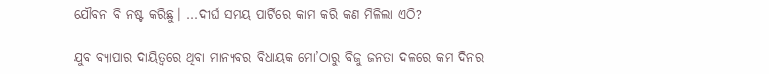ଯୌବନ ବି ନଷ୍ଟ କରିଛୁ। ...ଦୀର୍ଘ ସମୟ ପାର୍ଟିରେ କାମ କରି କଣ ମିଳିଲା ଏଠି?

ଯୁବ ବ୍ୟାପାର ଦାୟିତ୍ୱରେ ଥିବା ମାନ୍ୟବର ବିଧାୟକ ମୋ’ଠାରୁ ବିଜୁ ଜନତା ଦଳରେ କମ ଦିନର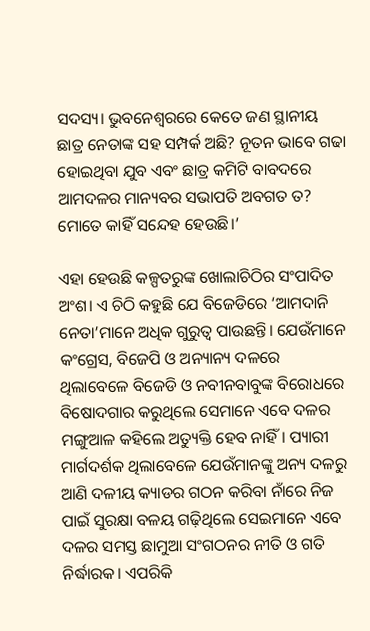ସଦସ୍ୟ। ଭୁବନେଶ୍ୱରରେ କେତେ ଜଣ ସ୍ଥାନୀୟ ଛାତ୍ର ନେତାଙ୍କ ସହ ସମ୍ପର୍କ ଅଛି? ନୂତନ ଭାବେ ଗଢା ହୋଇଥିବା ଯୁବ ଏବଂ ଛାତ୍ର କମିଟି ବାବଦରେ ଆମଦଳର ମାନ୍ୟବର ସଭାପତି ଅବଗତ ତ? ମୋତେ କାହିଁ ସନ୍ଦେହ ହେଉଛି।’

ଏହା ହେଉଛି କଳ୍ପତରୁଙ୍କ ଖୋଲାଚିଠିର ସଂପାଦିତ ଅଂଶ। ଏ ଚିଠି କହୁଛି ଯେ ବିଜେଡିରେ ‘ଆମଦାନି ନେତା’ମାନେ ଅଧିକ ଗୁରୁତ୍ୱ ପାଉଛନ୍ତି। ଯେଉଁମାନେ କଂଗ୍ରେସ, ବିଜେପି ଓ ଅନ୍ୟାନ୍ୟ ଦଳରେ ଥିଲାବେଳେ ବିଜେଡି ଓ ନବୀନବାବୁଙ୍କ ବିରୋଧରେ ବିଷୋଦଗାର କରୁଥିଲେ ସେମାନେ ଏବେ ଦଳର ମଙ୍ଗୁଆଳ କହିଲେ ଅତ୍ୟୁକ୍ତି ହେବ ନାହିଁ। ପ୍ୟାରୀ ମାର୍ଗଦର୍ଶକ ଥିଲାବେଳେ ଯେଉଁମାନଙ୍କୁ ଅନ୍ୟ ଦଳରୁ ଆଣି ଦଳୀୟ କ୍ୟାଡର ଗଠନ କରିବା ନାଁରେ ନିଜ ପାଇଁ ସୁରକ୍ଷା ବଳୟ ଗଢ଼ିଥିଲେ ସେଇମାନେ ଏବେ ଦଳର ସମସ୍ତ ଛାମୁଆ ସଂଗଠନର ନୀତି ଓ ଗତି ନିର୍ଦ୍ଧାରକ। ଏପରିକି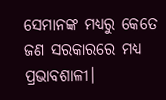ସେମାନଙ୍କ ମଧ୍ୟରୁ କେତେ ଜଣ ସରକାରରେ ମଧ୍ୟ ପ୍ରଭାବଶାଳୀ।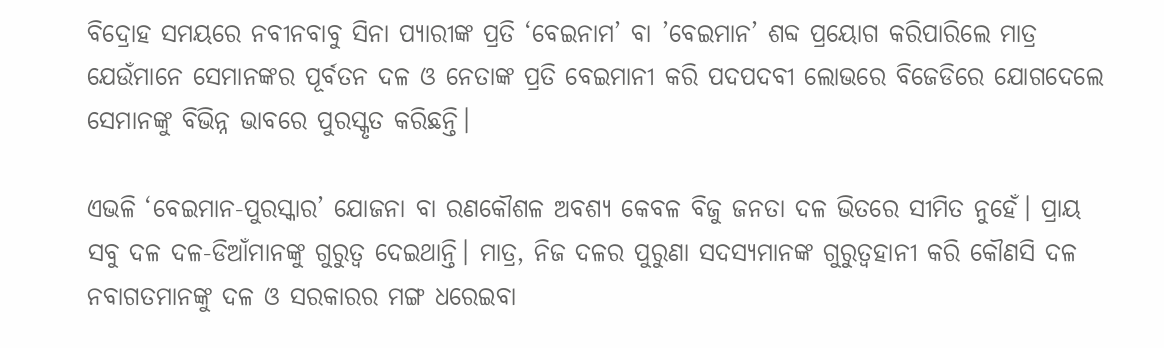ବିଦ୍ରୋହ ସମୟରେ ନବୀନବାବୁ ସିନା ପ୍ୟାରୀଙ୍କ ପ୍ରତି ‘ବେଇନାମ’ ବା ’ବେଇମାନ’ ଶବ୍ଦ ପ୍ରୟୋଗ କରିପାରିଲେ ମାତ୍ର ଯେଉଁମାନେ ସେମାନଙ୍କର ପୂର୍ବତନ ଦଳ ଓ ନେତାଙ୍କ ପ୍ରତି ବେଇମାନୀ କରି ପଦପଦବୀ ଲୋଭରେ ବିଜେଡିରେ ଯୋଗଦେଲେ ସେମାନଙ୍କୁ ବିଭିନ୍ନ ଭାବରେ ପୁରସ୍କୃତ କରିଛନ୍ତି।

ଏଭଳି ‘ବେଇମାନ-ପୁରସ୍କାର’ ଯୋଜନା ବା ରଣକୌଶଳ ଅବଶ୍ୟ କେବଳ ବିଜୁ ଜନତା ଦଳ ଭିତରେ ସୀମିତ ନୁହେଁ। ପ୍ରାୟ ସବୁ ଦଳ ଦଳ-ଡିଆଁମାନଙ୍କୁ ଗୁରୁତ୍ୱ ଦେଇଥାନ୍ତି। ମାତ୍ର, ନିଜ ଦଳର ପୁରୁଣା ସଦସ୍ୟମାନଙ୍କ ଗୁରୁତ୍ୱହାନୀ କରି କୌଣସି ଦଳ ନବାଗତମାନଙ୍କୁ ଦଳ ଓ ସରକାରର ମଙ୍ଗ ଧରେଇବା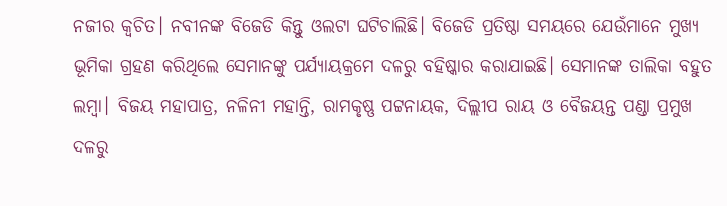ନଜୀର କ୍ୱଚିତ। ନବୀନଙ୍କ ବିଜେଡି କିନ୍ତୁ ଓଲଟା ଘଟିଚାଲିଛି। ବିଜେଡି ପ୍ରତିଷ୍ଠା ସମୟରେ ଯେଉଁମାନେ ମୁଖ୍ୟ ଭୂମିକା ଗ୍ରହଣ କରିଥିଲେ ସେମାନଙ୍କୁ ପର୍ଯ୍ୟାୟକ୍ରମେ ଦଳରୁ ବହିଷ୍କାର କରାଯାଇଛି। ସେମାନଙ୍କ ତାଲିକା ବହୁତ ଲମ୍ବା। ବିଜୟ ମହାପାତ୍ର, ନଳିନୀ ମହାନ୍ତି, ରାମକୃଷ୍ଣ ପଟ୍ଟନାୟକ, ଦିଲ୍ଲୀପ ରାୟ ଓ ବୈଜୟନ୍ତ ପଣ୍ଡା ପ୍ରମୁଖ ଦଳରୁ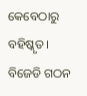କେବେଠାରୁ ବହିଷ୍କୃତ। ବିଜେଡି ଗଠନ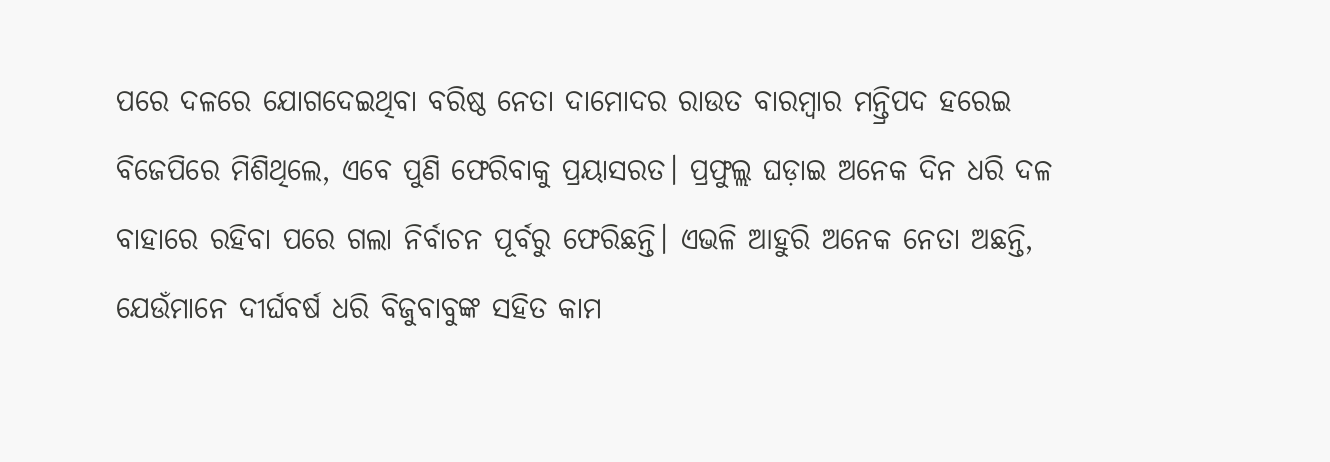ପରେ ଦଳରେ ଯୋଗଦେଇଥିବା ବରିଷ୍ଠ ନେତା ଦାମୋଦର ରାଉତ ବାରମ୍ବାର ମନ୍ତ୍ରିପଦ ହରେଇ ବିଜେପିରେ ମିଶିଥିଲେ, ଏବେ ପୁଣି ଫେରିବାକୁ ପ୍ରୟାସରତ। ପ୍ରଫୁଲ୍ଲ ଘଡ଼ାଇ ଅନେକ ଦିନ ଧରି ଦଳ ବାହାରେ ରହିବା ପରେ ଗଲା ନିର୍ବାଚନ ପୂର୍ବରୁ ଫେରିଛନ୍ତି। ଏଭଳି ଆହୁରି ଅନେକ ନେତା ଅଛନ୍ତି, ଯେଉଁମାନେ ଦୀର୍ଘବର୍ଷ ଧରି ବିଜୁବାବୁଙ୍କ ସହିତ କାମ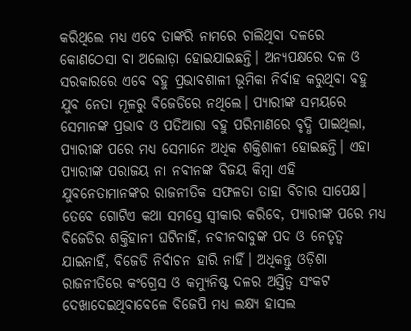କରିଥିଲେ ମଧ୍ୟ ଏବେ ତାଙ୍କରି ନାମରେ ଚାଲିଥିବା ଦଳରେ କୋଣଠେସା ବା ଅଲୋଡ଼ା ହୋଇଯାଇଛନ୍ତି। ଅନ୍ୟପକ୍ଷରେ ଦଳ ଓ ସରକାରରେ ଏବେ ବହୁ ପ୍ରଭାବଶାଳୀ ଭୂମିକା ନିର୍ବାହ କରୁଥିବା ବହୁ ଯୁବ ନେତା ମୂଳରୁ ବିଜେଡିରେ ନଥିଲେ। ପ୍ୟାରୀଙ୍କ ସମୟରେ ସେମାନଙ୍କ ପ୍ରଭାବ ଓ ପତିଆରା ବହୁ ପରିମାଣରେ ବୃଦ୍ଧି ପାଇଥିଲା, ପ୍ୟାରୀଙ୍କ ପରେ ମଧ୍ୟ ସେମାନେ ଅଧିକ ଶକ୍ତିଶାଳୀ ହୋଇଛନ୍ତି। ଏହା ପ୍ୟାରୀଙ୍କ ପରାଜୟ ନା ନବୀନଙ୍କ ବିଜୟ କିମ୍ବା ଏହି ଯୁବନେତାମାନଙ୍କର ରାଜନୀତିକ ସଫଳତା ତାହା ବିଚାର ସାପେକ୍ଷ। ତେବେ ଗୋଟିଏ କଥା ସମସ୍ତେ ସ୍ୱୀକାର କରିବେ, ପ୍ୟାରୀଙ୍କ ପରେ ମଧ୍ୟ ବିଜେଡିର ଶକ୍ତିହାନୀ ଘଟିନାହିଁ, ନବୀନବାବୁଙ୍କ ପଦ ଓ ନେତୃତ୍ୱ ଯାଇନାହିଁ, ବିଜେଡି ନିର୍ବାଚନ ହାରି ନାହିଁ। ଅଧିକନ୍ତୁ ଓଡ଼ିଶା ରାଜନୀତିରେ କଂଗ୍ରେସ ଓ କମ୍ୟୁନିଷ୍ଟ ଦଳର ଅସ୍ତିତ୍ୱ ସଂକଟ ଦେଖାଦେଇଥିବାବେଳେ ବିଜେପି ମଧ୍ୟ ଲକ୍ଷ୍ୟ ହାସଲ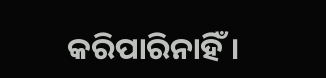କରିପାରିନାହିଁ।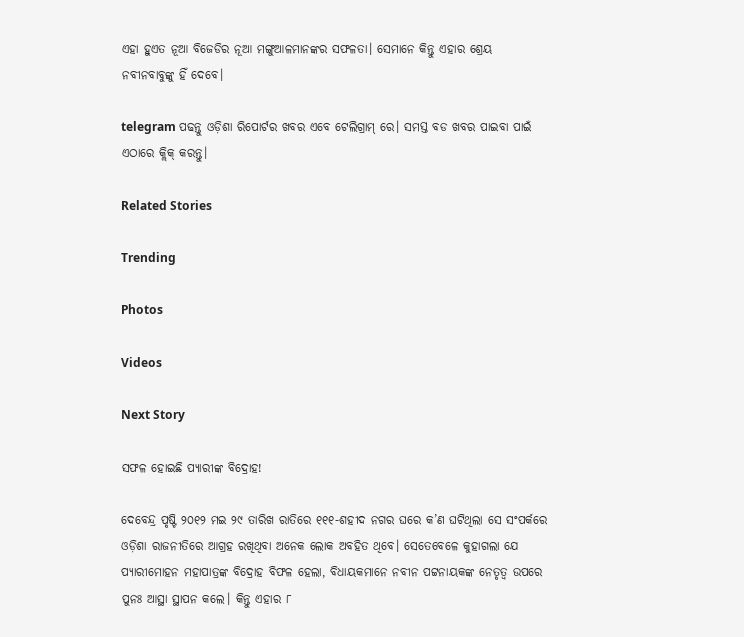ଏହା ହୁଏତ ନୂଆ ବିଜେଡିର ନୂଆ ମଙ୍ଗୁଆଳମାନଙ୍କର ସଫଳତା। ସେମାନେ କିନ୍ତୁ ଏହାର ଶ୍ରେୟ ନବୀନବାବୁଙ୍କୁ ହିଁ ଦେବେ।

telegram ପଢନ୍ତୁ ଓଡ଼ିଶା ରିପୋର୍ଟର ଖବର ଏବେ ଟେଲିଗ୍ରାମ୍ ରେ। ସମସ୍ତ ବଡ ଖବର ପାଇବା ପାଇଁ ଏଠାରେ କ୍ଲିକ୍ କରନ୍ତୁ।

Related Stories

Trending

Photos

Videos

Next Story

ସଫଳ ହୋଇଛି ପ୍ୟାରୀଙ୍କ ବିଦ୍ରୋହ!

ଦେବେନ୍ଦ୍ର ପୃଷ୍ଟି ୨୦୧୨ ମଇ ୨୯ ତାରିଖ ରାତିରେ ୧୧୧-ଶହୀଦ ନଗର ଘରେ କ’ଣ ଘଟିଥିଲା ସେ ସଂପର୍କରେ ଓଡ଼ିଶା ରାଜନୀତିରେ ଆଗ୍ରହ ରଖିଥିବା ଅନେକ ଲୋକ ଅବହିତ ଥିବେ। ସେତେବେଳେ କୁହାଗଲା ଯେ ପ୍ୟାରୀମୋହନ ମହାପାତ୍ରଙ୍କ ବିଦ୍ରୋହ ବିଫଳ ହେଲା, ବିଧାୟକମାନେ ନବୀନ ପଟ୍ଟନାୟକଙ୍କ ନେତୃତ୍ୱ ଉପରେ ପୁନଃ ଆସ୍ଥା ସ୍ଥାପନ କଲେ। କିନ୍ତୁ ଏହାର ୮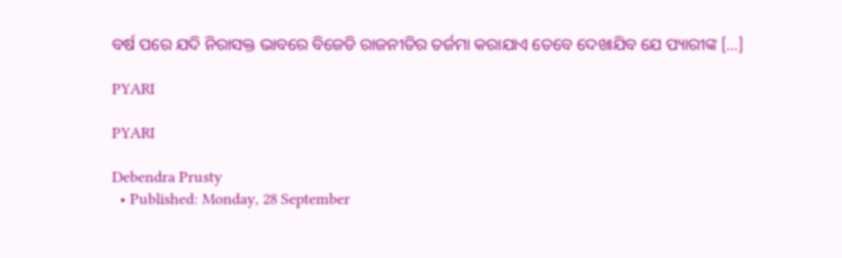ବର୍ଷ ପରେ ଯଦି ନିରାସକ୍ତ ଭାବରେ ବିଜେଡି ରାଜନୀତିର ତର୍ଜମା କରାଯାଏ ତେବେ ଦେଖାଯିବ ଯେ ପ୍ୟାରୀଙ୍କ […]

PYARI

PYARI

Debendra Prusty
  • Published: Monday, 28 September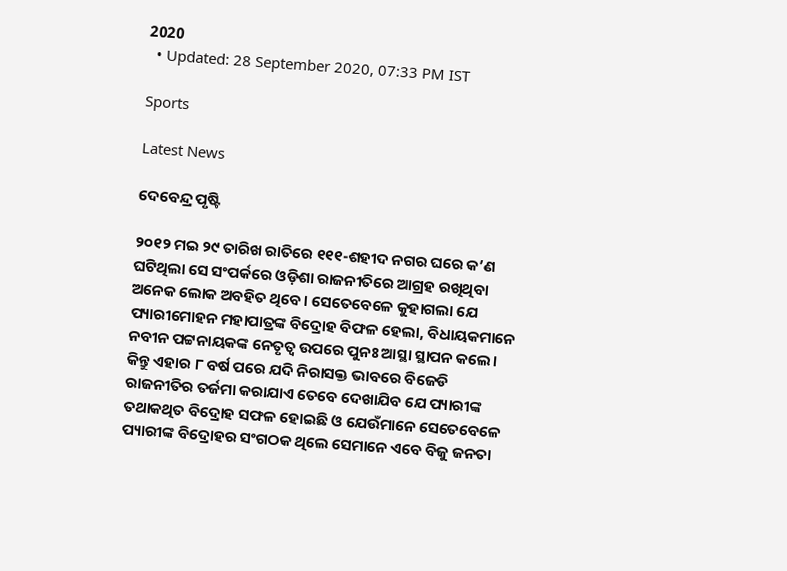2020
  • Updated: 28 September 2020, 07:33 PM IST

Sports

Latest News

ଦେବେନ୍ଦ୍ର ପୃଷ୍ଟି

୨୦୧୨ ମଇ ୨୯ ତାରିଖ ରାତିରେ ୧୧୧-ଶହୀଦ ନଗର ଘରେ କ’ଣ ଘଟିଥିଲା ସେ ସଂପର୍କରେ ଓଡ଼ିଶା ରାଜନୀତିରେ ଆଗ୍ରହ ରଖିଥିବା ଅନେକ ଲୋକ ଅବହିତ ଥିବେ। ସେତେବେଳେ କୁହାଗଲା ଯେ ପ୍ୟାରୀମୋହନ ମହାପାତ୍ରଙ୍କ ବିଦ୍ରୋହ ବିଫଳ ହେଲା, ବିଧାୟକମାନେ ନବୀନ ପଟ୍ଟନାୟକଙ୍କ ନେତୃତ୍ୱ ଉପରେ ପୁନଃ ଆସ୍ଥା ସ୍ଥାପନ କଲେ। କିନ୍ତୁ ଏହାର ୮ ବର୍ଷ ପରେ ଯଦି ନିରାସକ୍ତ ଭାବରେ ବିଜେଡି ରାଜନୀତିର ତର୍ଜମା କରାଯାଏ ତେବେ ଦେଖାଯିବ ଯେ ପ୍ୟାରୀଙ୍କ ତଥାକଥିତ ବିଦ୍ରୋହ ସଫଳ ହୋଇଛି ଓ ଯେଉଁମାନେ ସେତେବେଳେ ପ୍ୟାରୀଙ୍କ ବିଦ୍ରୋହର ସଂଗଠକ ଥିଲେ ସେମାନେ ଏବେ ବିଜୁ ଜନତା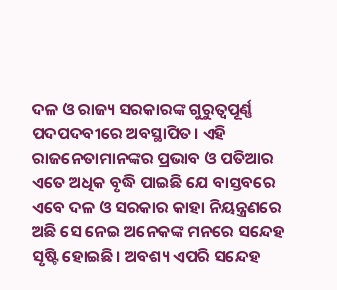ଦଳ ଓ ରାଜ୍ୟ ସରକାରଙ୍କ ଗୁରୁତ୍ୱପୂର୍ଣ୍ଣ ପଦପଦବୀରେ ଅବସ୍ଥାପିତ। ଏହି ରାଜନେତାମାନଙ୍କର ପ୍ରଭାବ ଓ ପତିଆର ଏତେ ଅଧିକ ବୃଦ୍ଧି ପାଇଛି ଯେ ବାସ୍ତବରେ ଏବେ ଦଳ ଓ ସରକାର କାହା ନିୟନ୍ତ୍ରଣରେ ଅଛି ସେ ନେଇ ଅନେକଙ୍କ ମନରେ ସନ୍ଦେହ ସୃଷ୍ଟି ହୋଇଛି। ଅବଶ୍ୟ ଏପରି ସନ୍ଦେହ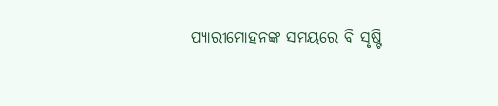ପ୍ୟାରୀମୋହନଙ୍କ ସମୟରେ ବି ସୃଷ୍ଟି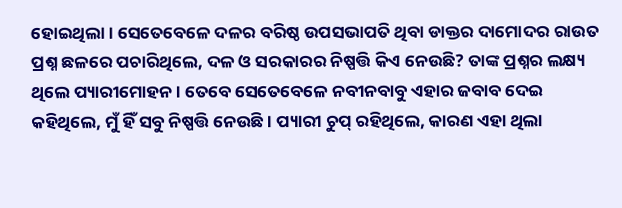ହୋଇଥିଲା। ସେତେବେଳେ ଦଳର ବରିଷ୍ଠ ଉପସଭାପତି ଥିବା ଡାକ୍ତର ଦାମୋଦର ରାଉତ ପ୍ରଶ୍ନ ଛଳରେ ପଚାରିଥିଲେ, ଦଳ ଓ ସରକାରର ନିଷ୍ପତ୍ତି କିଏ ନେଉଛି? ତାଙ୍କ ପ୍ରଶ୍ନର ଲକ୍ଷ୍ୟ ଥିଲେ ପ୍ୟାରୀମୋହନ। ତେବେ ସେତେବେଳେ ନବୀନବାବୁ ଏହାର ଜବାବ ଦେଇ କହିଥିଲେ, ମୁଁ ହିଁ ସବୁ ନିଷ୍ପତ୍ତି ନେଉଛି। ପ୍ୟାରୀ ଚୁପ୍‌ ରହିଥିଲେ, କାରଣ ଏହା ଥିଲା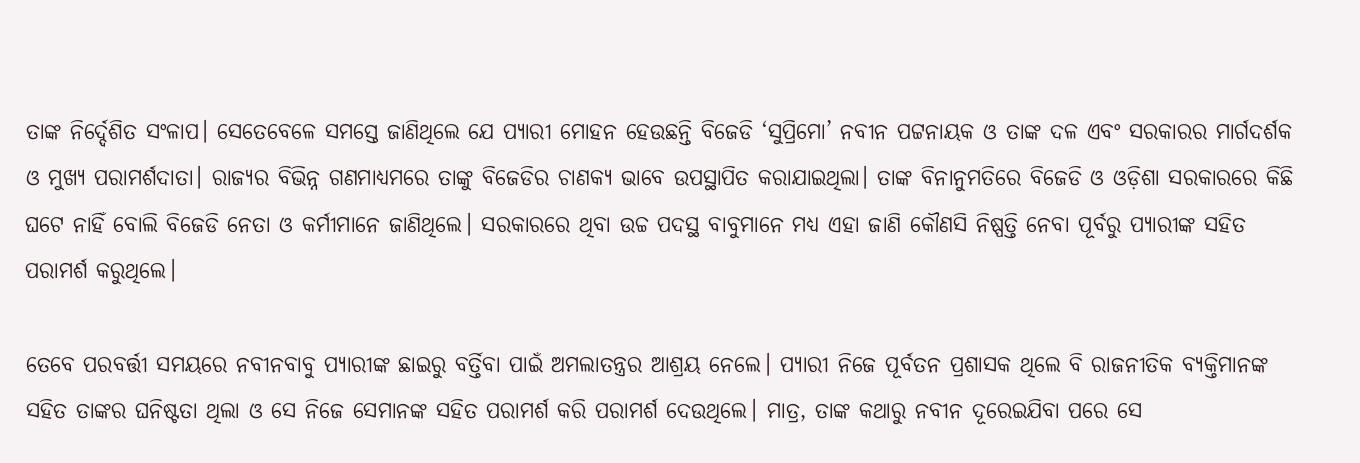ତାଙ୍କ ନିର୍ଦ୍ଦେଶିତ ସଂଳାପ। ସେତେବେଳେ ସମସ୍ତେ ଜାଣିଥିଲେ ଯେ ପ୍ୟାରୀ ମୋହନ ହେଉଛନ୍ତି ବିଜେଡି ‘ସୁପ୍ରିମୋ’ ନବୀନ ପଟ୍ଟନାୟକ ଓ ତାଙ୍କ ଦଳ ଏବଂ ସରକାରର ମାର୍ଗଦର୍ଶକ ଓ ମୁଖ୍ୟ ପରାମର୍ଶଦାତା। ରାଜ୍ୟର ବିଭିନ୍ନ ଗଣମାଧ୍ୟମରେ ତାଙ୍କୁ ବିଜେଡିର ଚାଣକ୍ୟ ଭାବେ ଉପସ୍ଥାପିତ କରାଯାଇଥିଲା। ତାଙ୍କ ବିନାନୁମତିରେ ବିଜେଡି ଓ ଓଡ଼ିଶା ସରକାରରେ କିଛି ଘଟେ ନାହିଁ ବୋଲି ବିଜେଡି ନେତା ଓ କର୍ମୀମାନେ ଜାଣିଥିଲେ। ସରକାରରେ ଥିବା ଉଚ୍ଚ ପଦସ୍ଥ ବାବୁମାନେ ମଧ୍ୟ ଏହା ଜାଣି କୌଣସି ନିଷ୍ପତ୍ତି ନେବା ପୂର୍ବରୁ ପ୍ୟାରୀଙ୍କ ସହିତ ପରାମର୍ଶ କରୁଥିଲେ।

ତେବେ ପରବର୍ତ୍ତୀ ସମୟରେ ନବୀନବାବୁ ପ୍ୟାରୀଙ୍କ ଛାଇରୁ ବର୍ତ୍ତିବା ପାଇଁ ଅମଲାତନ୍ତ୍ରର ଆଶ୍ରୟ ନେଲେ। ପ୍ୟାରୀ ନିଜେ ପୂର୍ବତନ ପ୍ରଶାସକ ଥିଲେ ବି ରାଜନୀତିକ ବ୍ୟକ୍ତିମାନଙ୍କ ସହିତ ତାଙ୍କର ଘନିଷ୍ଟତା ଥିଲା ଓ ସେ ନିଜେ ସେମାନଙ୍କ ସହିତ ପରାମର୍ଶ କରି ପରାମର୍ଶ ଦେଉଥିଲେ। ମାତ୍ର, ତାଙ୍କ କଥାରୁ ନବୀନ ଦୂରେଇଯିବା ପରେ ସେ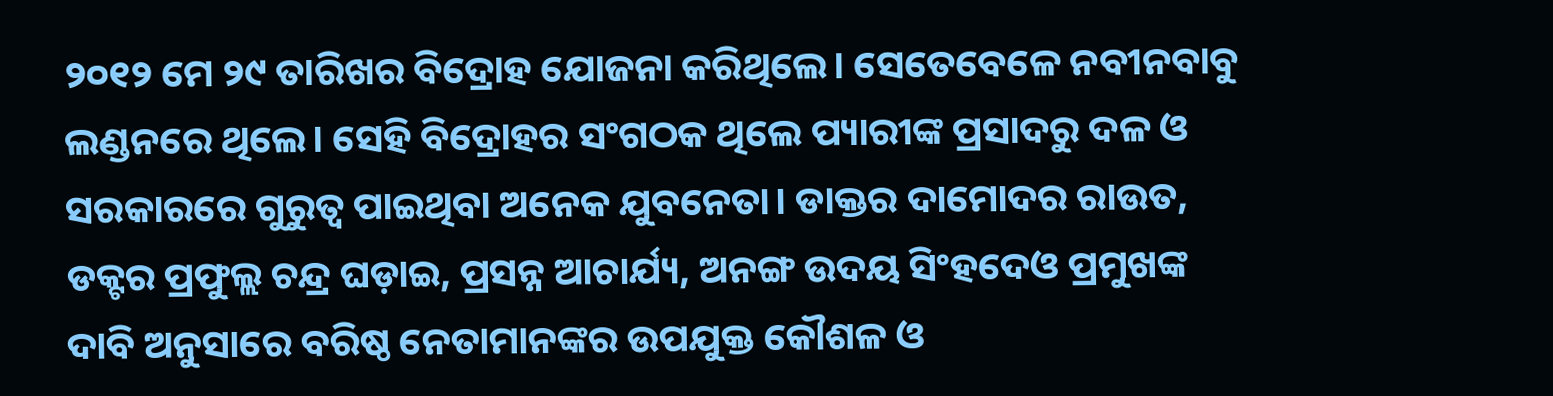୨୦୧୨ ମେ ୨୯ ତାରିଖର ବିଦ୍ରୋହ ଯୋଜନା କରିଥିଲେ। ସେତେବେଳେ ନବୀନବାବୁ ଲଣ୍ଡନରେ ଥିଲେ। ସେହି ବିଦ୍ରୋହର ସଂଗଠକ ଥିଲେ ପ୍ୟାରୀଙ୍କ ପ୍ରସାଦରୁ ଦଳ ଓ ସରକାରରେ ଗୁରୁତ୍ୱ ପାଇଥିବା ଅନେକ ଯୁବନେତା। ଡାକ୍ତର ଦାମୋଦର ରାଉତ, ଡକ୍ଟର ପ୍ରଫୁଲ୍ଲ ଚନ୍ଦ୍ର ଘଡ଼ାଇ, ପ୍ରସନ୍ନ ଆଚାର୍ଯ୍ୟ, ଅନଙ୍ଗ ଉଦୟ ସିଂହଦେଓ ପ୍ରମୁଖଙ୍କ ଦାବି ଅନୁସାରେ ବରିଷ୍ଠ ନେତାମାନଙ୍କର ଉପଯୁକ୍ତ କୌଶଳ ଓ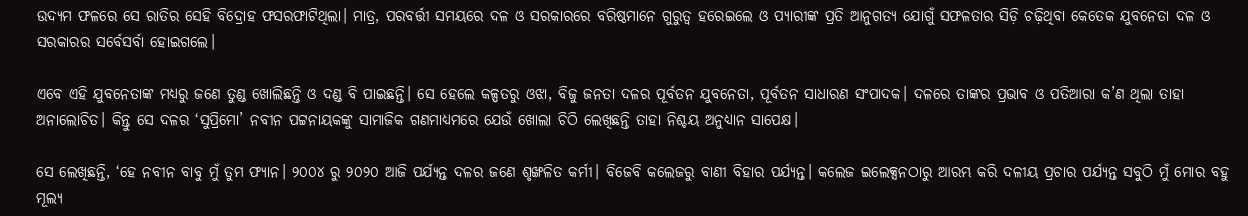ଉଦ୍ୟମ ଫଳରେ ସେ ରାତିର ସେହି ବିଦ୍ରୋହ ଫସରଫାଟିଥିଲା। ମାତ୍ର, ପରବର୍ତ୍ତୀ ସମୟରେ ଦଳ ଓ ସରକାରରେ ବରିଷ୍ଠମାନେ ଗୁରୁତ୍ୱ ହରେଇଲେ ଓ ପ୍ୟାରୀଙ୍କ ପ୍ରତି ଆନୁଗତ୍ୟ ଯୋଗୁଁ ସଫଳତାର ସିଡ଼ି ଚଢ଼ିଥିବା କେତେକ ଯୁବନେତା ଦଳ ଓ ସରକାରର ସର୍ବେସର୍ବା ହୋଇଗଲେ।

ଏବେ ଏହି ଯୁବନେତାଙ୍କ ମଧ୍ୟରୁ ଜଣେ ତୁଣ୍ଡ ଖୋଲିଛନ୍ତି ଓ ଦଣ୍ଡ ବି ପାଇଛନ୍ତି। ସେ ହେଲେ କଳ୍ପତରୁ ଓଝା, ବିଜୁ ଜନତା ଦଳର ପୂର୍ବତନ ଯୁବନେତା, ପୂର୍ବତନ ସାଧାରଣ ସଂପାଦକ। ଦଳରେ ତାଙ୍କର ପ୍ରଭାବ ଓ ପତିଆରା କ’ଣ ଥିଲା ତାହା ଅନାଲୋଚିତ। କିନ୍ତୁ ସେ ଦଳର ‘ସୁପ୍ରିମୋ’ ନବୀନ ପଟ୍ଟନାୟକଙ୍କୁ ସାମାଜିକ ଗଣମାଧ୍ୟମରେ ଯେଉଁ ଖୋଲା ଚିଠି ଲେଖିଛନ୍ତି ତାହା ନିଶ୍ଚୟ ଅନୁଧ୍ୟାନ ସାପେକ୍ଷ।

ସେ ଲେଖିଛନ୍ତି, ‘ହେ ନବୀନ ବାବୁ ମୁଁ ତୁମ ଫ୍ୟାନ। ୨୦୦୪ ରୁ ୨୦୨୦ ଆଜି ପର୍ଯ୍ୟନ୍ତ ଦଳର ଜଣେ ଶୃଙ୍ଖଳିତ କର୍ମୀ। ବିଜେବି କଲେଜରୁ ବାଣୀ ବିହାର ପର୍ଯ୍ୟନ୍ତ। କଲେଜ ଇଲେକ୍ସନଠାରୁ ଆରମ୍ଭ କରି ଦଳୀୟ ପ୍ରଚାର ପର୍ଯ୍ୟନ୍ତ ସବୁଠି ମୁଁ ମୋର ବହୁ ମୂଲ୍ୟ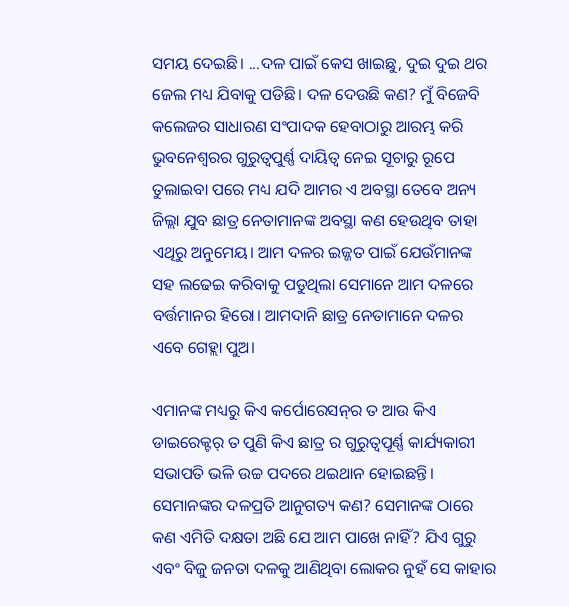ସମୟ ଦେଇଛି। ...ଦଳ ପାଇଁ କେସ ଖାଇଛୁ, ଦୁଇ ଦୁଇ ଥର ଜେଲ ମଧ୍ୟ ଯିବାକୁ ପଡିଛି। ଦଳ ଦେଉଛି କଣ? ମୁଁ ବିଜେବି କଲେଜର ସାଧାରଣ ସଂପାଦକ ହେବାଠାରୁ ଆରମ୍ଭ କରି ଭୁବନେଶ୍ୱରର ଗୁରୁତ୍ୱପୁର୍ଣ୍ଣ ଦାୟିତ୍ୱ ନେଇ ସୂଚାରୁ ରୂପେ ତୁଲାଇବା ପରେ ମଧ୍ୟ ଯଦି ଆମର ଏ ଅବସ୍ଥା ତେବେ ଅନ୍ୟ ଜିଲ୍ଲା ଯୁବ ଛାତ୍ର ନେତାମାନଙ୍କ ଅବସ୍ଥା କଣ ହେଉଥିବ ତାହା ଏଥିରୁ ଅନୁମେୟ। ଆମ ଦଳର ଇଜ୍ଜତ ପାଇଁ ଯେଉଁମାନଙ୍କ ସହ ଲଢେଇ କରିବାକୁ ପଡୁଥିଲା ସେମାନେ ଆମ ଦଳରେ ବର୍ତ୍ତମାନର ହିରୋ। ଆମଦାନି ଛାତ୍ର ନେତାମାନେ ଦଳର ଏବେ ଗେହ୍ଲା ପୁଅ।

ଏମାନଙ୍କ ମଧ୍ୟରୁ କିଏ କର୍ପୋରେସନ୍‌ର ତ ଆଉ କିଏ ଡାଇରେକ୍ଟର୍ ତ ପୁଣି କିଏ ଛାତ୍ର ର ଗୁରୁତ୍ୱପୂର୍ଣ୍ଣ କାର୍ଯ୍ୟକାରୀ ସଭାପତି ଭଳି ଉଚ୍ଚ ପଦରେ ଥଇଥାନ ହୋଇଛନ୍ତି। ସେମାନଙ୍କର ଦଳପ୍ରତି ଆନୁଗତ୍ୟ କଣ? ସେମାନଙ୍କ ଠାରେ କଣ ଏମିତି ଦକ୍ଷତା ଅଛି ଯେ ଆମ ପାଖେ ନାହିଁ? ଯିଏ ଗୁରୁ ଏବଂ ବିଜୁ ଜନତା ଦଳକୁ ଆଣିଥିବା ଲୋକର ନୁହଁ ସେ କାହାର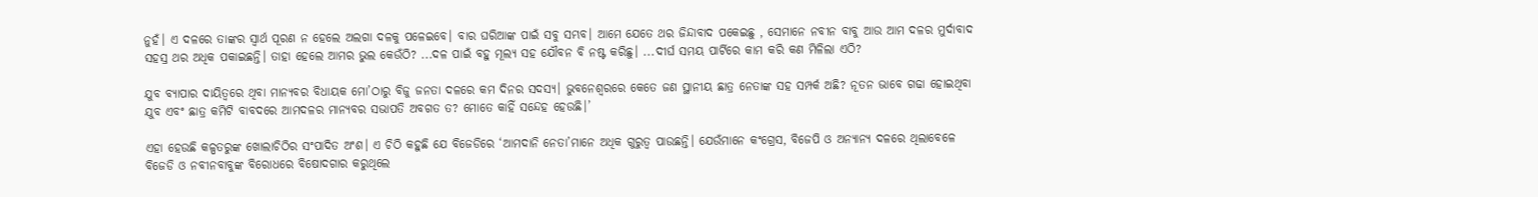ନୁହଁ। ଏ ଦଳରେ ତାଙ୍କର ସ୍ୱାର୍ଥ ପୂରଣ ନ ହେଲେ ଅଲଗା ଦଳକୁ ପଳେଇବେ। ବାର ଘରିଆଙ୍କ ପାଇଁ ସବୁ ସମ୍ଭବ। ଆମେ ଯେତେ ଥର ଜିନ୍ଦାବାଦ ପକେଇଛୁ , ସେମାନେ ନବୀନ ବାବୁ ଆଉ ଆମ ଦଳର ମୁର୍ଦାବାଦ ସହସ୍ର ଥର ଅଧିକ ପକାଇଛନ୍ତି। ତାହା ହେଲେ ଆମର ଭୁଲ କେଉଁଠି? ...ଦଳ ପାଇଁ ବହୁ ମୂଲ୍ୟ ସହ ଯୌବନ ବି ନଷ୍ଟ କରିଛୁ। ...ଦୀର୍ଘ ସମୟ ପାର୍ଟିରେ କାମ କରି କଣ ମିଳିଲା ଏଠି?

ଯୁବ ବ୍ୟାପାର ଦାୟିତ୍ୱରେ ଥିବା ମାନ୍ୟବର ବିଧାୟକ ମୋ’ଠାରୁ ବିଜୁ ଜନତା ଦଳରେ କମ ଦିନର ସଦସ୍ୟ। ଭୁବନେଶ୍ୱରରେ କେତେ ଜଣ ସ୍ଥାନୀୟ ଛାତ୍ର ନେତାଙ୍କ ସହ ସମ୍ପର୍କ ଅଛି? ନୂତନ ଭାବେ ଗଢା ହୋଇଥିବା ଯୁବ ଏବଂ ଛାତ୍ର କମିଟି ବାବଦରେ ଆମଦଳର ମାନ୍ୟବର ସଭାପତି ଅବଗତ ତ? ମୋତେ କାହିଁ ସନ୍ଦେହ ହେଉଛି।’

ଏହା ହେଉଛି କଳ୍ପତରୁଙ୍କ ଖୋଲାଚିଠିର ସଂପାଦିତ ଅଂଶ। ଏ ଚିଠି କହୁଛି ଯେ ବିଜେଡିରେ ‘ଆମଦାନି ନେତା’ମାନେ ଅଧିକ ଗୁରୁତ୍ୱ ପାଉଛନ୍ତି। ଯେଉଁମାନେ କଂଗ୍ରେସ, ବିଜେପି ଓ ଅନ୍ୟାନ୍ୟ ଦଳରେ ଥିଲାବେଳେ ବିଜେଡି ଓ ନବୀନବାବୁଙ୍କ ବିରୋଧରେ ବିଷୋଦଗାର କରୁଥିଲେ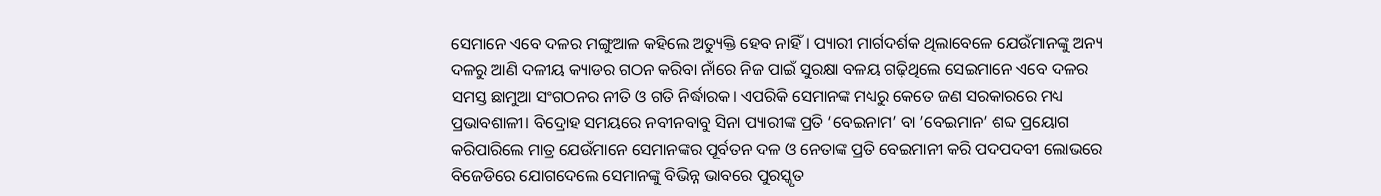ସେମାନେ ଏବେ ଦଳର ମଙ୍ଗୁଆଳ କହିଲେ ଅତ୍ୟୁକ୍ତି ହେବ ନାହିଁ। ପ୍ୟାରୀ ମାର୍ଗଦର୍ଶକ ଥିଲାବେଳେ ଯେଉଁମାନଙ୍କୁ ଅନ୍ୟ ଦଳରୁ ଆଣି ଦଳୀୟ କ୍ୟାଡର ଗଠନ କରିବା ନାଁରେ ନିଜ ପାଇଁ ସୁରକ୍ଷା ବଳୟ ଗଢ଼ିଥିଲେ ସେଇମାନେ ଏବେ ଦଳର ସମସ୍ତ ଛାମୁଆ ସଂଗଠନର ନୀତି ଓ ଗତି ନିର୍ଦ୍ଧାରକ। ଏପରିକି ସେମାନଙ୍କ ମଧ୍ୟରୁ କେତେ ଜଣ ସରକାରରେ ମଧ୍ୟ ପ୍ରଭାବଶାଳୀ। ବିଦ୍ରୋହ ସମୟରେ ନବୀନବାବୁ ସିନା ପ୍ୟାରୀଙ୍କ ପ୍ରତି ‘ବେଇନାମ’ ବା ’ବେଇମାନ’ ଶବ୍ଦ ପ୍ରୟୋଗ କରିପାରିଲେ ମାତ୍ର ଯେଉଁମାନେ ସେମାନଙ୍କର ପୂର୍ବତନ ଦଳ ଓ ନେତାଙ୍କ ପ୍ରତି ବେଇମାନୀ କରି ପଦପଦବୀ ଲୋଭରେ ବିଜେଡିରେ ଯୋଗଦେଲେ ସେମାନଙ୍କୁ ବିଭିନ୍ନ ଭାବରେ ପୁରସ୍କୃତ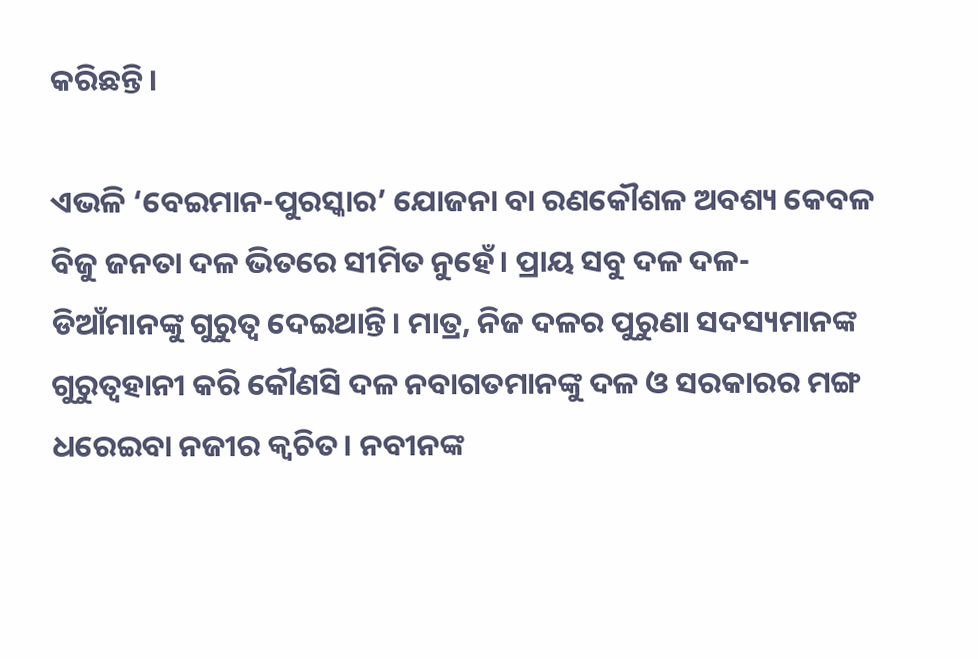କରିଛନ୍ତି।

ଏଭଳି ‘ବେଇମାନ-ପୁରସ୍କାର’ ଯୋଜନା ବା ରଣକୌଶଳ ଅବଶ୍ୟ କେବଳ ବିଜୁ ଜନତା ଦଳ ଭିତରେ ସୀମିତ ନୁହେଁ। ପ୍ରାୟ ସବୁ ଦଳ ଦଳ-ଡିଆଁମାନଙ୍କୁ ଗୁରୁତ୍ୱ ଦେଇଥାନ୍ତି। ମାତ୍ର, ନିଜ ଦଳର ପୁରୁଣା ସଦସ୍ୟମାନଙ୍କ ଗୁରୁତ୍ୱହାନୀ କରି କୌଣସି ଦଳ ନବାଗତମାନଙ୍କୁ ଦଳ ଓ ସରକାରର ମଙ୍ଗ ଧରେଇବା ନଜୀର କ୍ୱଚିତ। ନବୀନଙ୍କ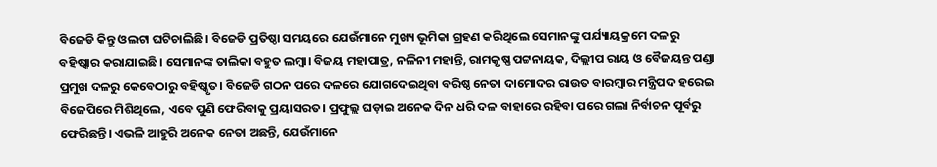ବିଜେଡି କିନ୍ତୁ ଓଲଟା ଘଟିଚାଲିଛି। ବିଜେଡି ପ୍ରତିଷ୍ଠା ସମୟରେ ଯେଉଁମାନେ ମୁଖ୍ୟ ଭୂମିକା ଗ୍ରହଣ କରିଥିଲେ ସେମାନଙ୍କୁ ପର୍ଯ୍ୟାୟକ୍ରମେ ଦଳରୁ ବହିଷ୍କାର କରାଯାଇଛି। ସେମାନଙ୍କ ତାଲିକା ବହୁତ ଲମ୍ବା। ବିଜୟ ମହାପାତ୍ର, ନଳିନୀ ମହାନ୍ତି, ରାମକୃଷ୍ଣ ପଟ୍ଟନାୟକ, ଦିଲ୍ଲୀପ ରାୟ ଓ ବୈଜୟନ୍ତ ପଣ୍ଡା ପ୍ରମୁଖ ଦଳରୁ କେବେଠାରୁ ବହିଷ୍କୃତ। ବିଜେଡି ଗଠନ ପରେ ଦଳରେ ଯୋଗଦେଇଥିବା ବରିଷ୍ଠ ନେତା ଦାମୋଦର ରାଉତ ବାରମ୍ବାର ମନ୍ତ୍ରିପଦ ହରେଇ ବିଜେପିରେ ମିଶିଥିଲେ, ଏବେ ପୁଣି ଫେରିବାକୁ ପ୍ରୟାସରତ। ପ୍ରଫୁଲ୍ଲ ଘଡ଼ାଇ ଅନେକ ଦିନ ଧରି ଦଳ ବାହାରେ ରହିବା ପରେ ଗଲା ନିର୍ବାଚନ ପୂର୍ବରୁ ଫେରିଛନ୍ତି। ଏଭଳି ଆହୁରି ଅନେକ ନେତା ଅଛନ୍ତି, ଯେଉଁମାନେ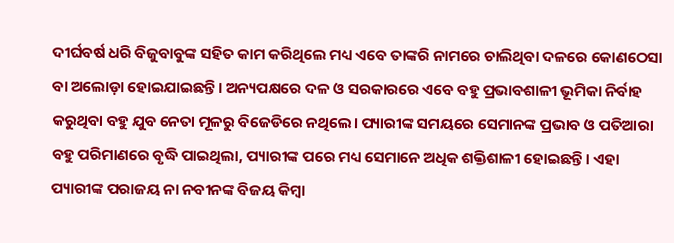ଦୀର୍ଘବର୍ଷ ଧରି ବିଜୁବାବୁଙ୍କ ସହିତ କାମ କରିଥିଲେ ମଧ୍ୟ ଏବେ ତାଙ୍କରି ନାମରେ ଚାଲିଥିବା ଦଳରେ କୋଣଠେସା ବା ଅଲୋଡ଼ା ହୋଇଯାଇଛନ୍ତି। ଅନ୍ୟପକ୍ଷରେ ଦଳ ଓ ସରକାରରେ ଏବେ ବହୁ ପ୍ରଭାବଶାଳୀ ଭୂମିକା ନିର୍ବାହ କରୁଥିବା ବହୁ ଯୁବ ନେତା ମୂଳରୁ ବିଜେଡିରେ ନଥିଲେ। ପ୍ୟାରୀଙ୍କ ସମୟରେ ସେମାନଙ୍କ ପ୍ରଭାବ ଓ ପତିଆରା ବହୁ ପରିମାଣରେ ବୃଦ୍ଧି ପାଇଥିଲା, ପ୍ୟାରୀଙ୍କ ପରେ ମଧ୍ୟ ସେମାନେ ଅଧିକ ଶକ୍ତିଶାଳୀ ହୋଇଛନ୍ତି। ଏହା ପ୍ୟାରୀଙ୍କ ପରାଜୟ ନା ନବୀନଙ୍କ ବିଜୟ କିମ୍ବା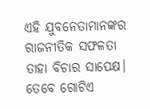ଏହି ଯୁବନେତାମାନଙ୍କର ରାଜନୀତିକ ସଫଳତା ତାହା ବିଚାର ସାପେକ୍ଷ। ତେବେ ଗୋଟିଏ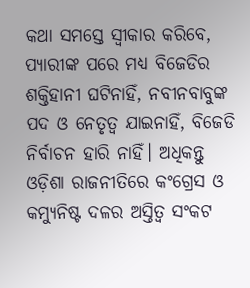କଥା ସମସ୍ତେ ସ୍ୱୀକାର କରିବେ, ପ୍ୟାରୀଙ୍କ ପରେ ମଧ୍ୟ ବିଜେଡିର ଶକ୍ତିହାନୀ ଘଟିନାହିଁ, ନବୀନବାବୁଙ୍କ ପଦ ଓ ନେତୃତ୍ୱ ଯାଇନାହିଁ, ବିଜେଡି ନିର୍ବାଚନ ହାରି ନାହିଁ। ଅଧିକନ୍ତୁ ଓଡ଼ିଶା ରାଜନୀତିରେ କଂଗ୍ରେସ ଓ କମ୍ୟୁନିଷ୍ଟ ଦଳର ଅସ୍ତିତ୍ୱ ସଂକଟ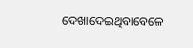ଦେଖାଦେଇଥିବାବେଳେ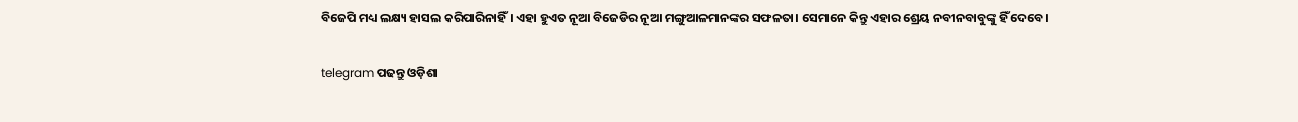ବିଜେପି ମଧ୍ୟ ଲକ୍ଷ୍ୟ ହାସଲ କରିପାରିନାହିଁ। ଏହା ହୁଏତ ନୂଆ ବିଜେଡିର ନୂଆ ମଙ୍ଗୁଆଳମାନଙ୍କର ସଫଳତା। ସେମାନେ କିନ୍ତୁ ଏହାର ଶ୍ରେୟ ନବୀନବାବୁଙ୍କୁ ହିଁ ଦେବେ।

telegram ପଢନ୍ତୁ ଓଡ଼ିଶା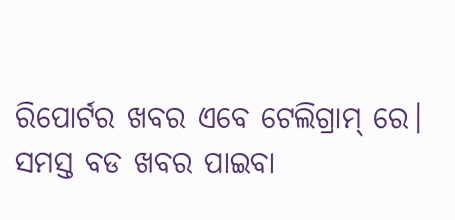ରିପୋର୍ଟର ଖବର ଏବେ ଟେଲିଗ୍ରାମ୍ ରେ। ସମସ୍ତ ବଡ ଖବର ପାଇବା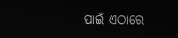ପାଇଁ ଏଠାରେ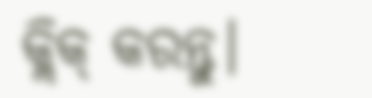କ୍ଲିକ୍ କରନ୍ତୁ।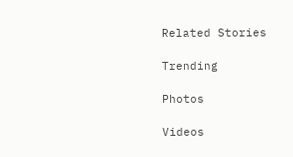Related Stories

Trending

Photos

Videos